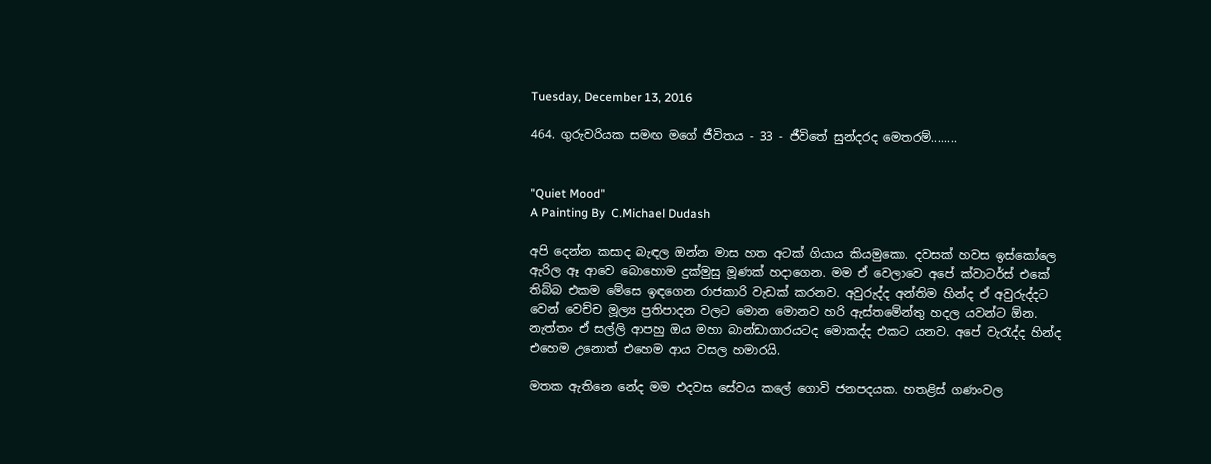Tuesday, December 13, 2016

464. ගුරුවරියක සමඟ මගේ ජීවිතය - 33 - ජීවිතේ සුන්දරද මෙතරම්........


"Quiet Mood"
A Painting By  C.Michael Dudash

අපි දෙන්න කසාද බැඳල ඔන්න මාස හත අටක් ගියාය කියමුකො. දවසක් හවස ඉස්කෝලෙ ඇරිල ඈ ආවෙ බොහොම දුක්මුසු මූණක් හදාගෙන. මම ඒ වෙලාවෙ අපේ ක්වාටර්ස් එකේ තිබ්බ එකම මේසෙ ඉඳගෙන රාජකාරි වැඩක් කරනව. අවුරුද්ද අන්තිම හින්ද ඒ අවුරුද්දට වෙන් වෙච්ච මූල්‍ය ප්‍රතිපාදන වලට මොන මොනව හරි ඇස්තමේන්තු හදල යවන්ට ඕන. නැත්තං ඒ සල්ලි ආපහු ඔය මහා බාන්ඩාගාරයටද මොකද්ද එකට යනව. අපේ වැරැද්ද හින්ද එහෙම උනොත් එහෙම ආය වසල හමාරයි.

මතක ඇතිනෙ නේද මම එදවස සේවය කලේ ගොවි ජනපදයක. හතළිස් ගණංවල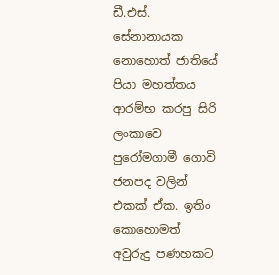ඩී.එස්. සේනානායක නොහොත් ජාතියේ පියා මහත්තය ආරම්භ කරපු සිරි ලංකාවෙ පුරෝමගාමී ගොවි ජනපද වලින් එකක් ඒක. ඉතිං කොහොමත් අවුරුදු පණහකට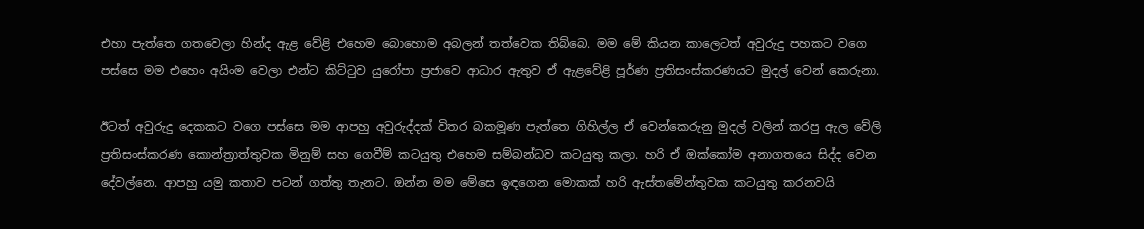එහා පැත්තෙ ගතවෙලා හින්ද ඇළ වේළි එහෙම බොහොම අබලන් තත්වෙක තිබ්බෙ. මම මේ කියන කාලෙටත් අවුරුදු පහකට වගෙ පස්සෙ මම එහෙං අයිංම වෙලා එන්ට කිට්ටුව යුරෝපා ප්‍රජාවෙ ආධාර ඇතුව ඒ ඇළවේළි පූර්ණ ප්‍රතිසංස්කරණයට මුදල් වෙන් කෙරුනා.

ඊටත් අවුරුදු දෙකකට වගෙ පස්සෙ මම ආපහු අවුරුද්දක් විතර බකමූණ පැත්තෙ ගිහිල්ල ඒ වෙන්කෙරුනු මුදල් වලින් කරපු ඇල වේලි ප්‍රතිසංස්කරණ කොන්ත්‍රාත්තුවක මිනුම් සහ ගෙවීම් කටයුතු එහෙම සම්බන්ධව කටයුතු කලා. හරි ඒ ඔක්කෝම අනාගතයෙ සිද්ද වෙන දේවල්නෙ. ආපහු යමු කතාව පටන් ගත්තු තැනට. ඔන්න මම මේසෙ ඉඳගෙන මොකක් හරි ඇස්තමේන්තුවක කටයුතු කරනවයි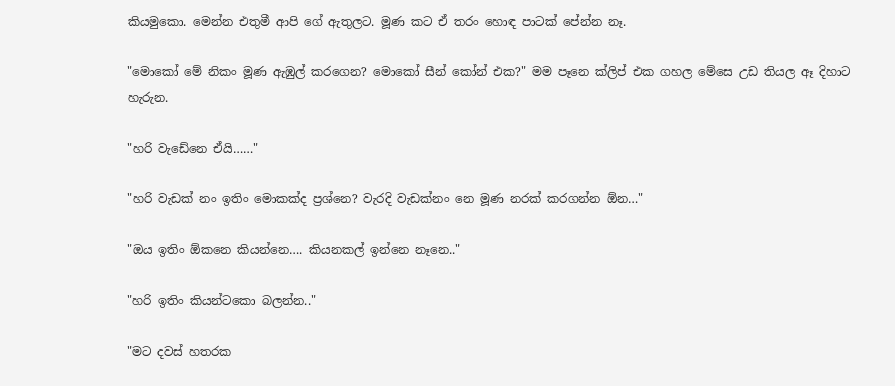කියමුකො. මෙන්න එතුමී ආපි ගේ ඇතුලට. මූණ කට ඒ තරං හොඳ පාටක් පේන්න නෑ.

"මොකෝ මේ නිකං මූණ ඇඹුල් කරගෙන? මොකෝ සීන් කෝන් එක?" මම පෑනෙ ක්ලිප් එක ගහල මේසෙ උඩ තියල ඈ දිහාට හැරුන.

"හරි වැඩේනෙ ඒයි……"

"හරි වැඩක් නං ඉතිං මොකක්ද ප්‍රශ්නෙ? වැරදි වැඩක්නං නෙ මූණ නරක් කරගන්න ඕන…"

"ඔය ඉතිං ඕකනෙ කියන්නෙ…. කියනකල් ඉන්නෙ නෑනෙ.."

"හරි ඉතිං කියන්ටකො බලන්න.."

"මට දවස් හතරක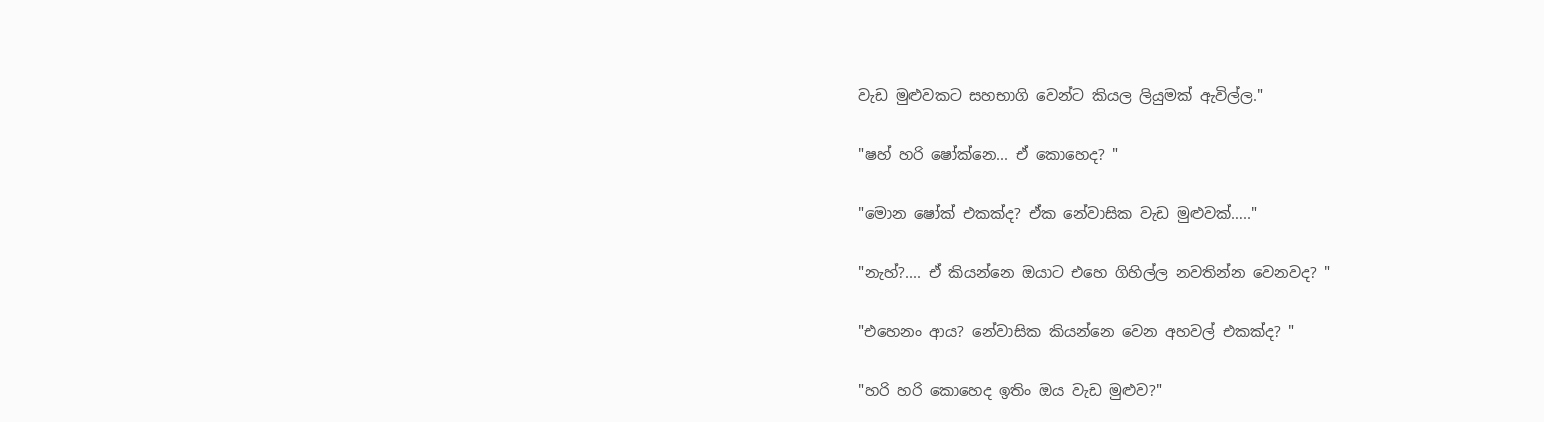වැඩ මුළුවකට සහභාගි වෙන්ට කියල ලියුමක් ඇවිල්ල."

"ෂහ් හරි ෂෝක්නෙ... ඒ කොහෙද? "

"මොන ෂෝක් එකක්ද? ඒක නේවාසික වැඩ මුළුවක්….."

"නැහ්?.... ඒ කියන්නෙ ඔයාට එහෙ ගිහිල්ල නවතින්න වෙනවද? "

"එහෙනං ආය? නේවාසික කියන්නෙ වෙන අහවල් එකක්ද? "

"හරි හරි කොහෙද ඉතිං ඔය වැඩ මුළුව?"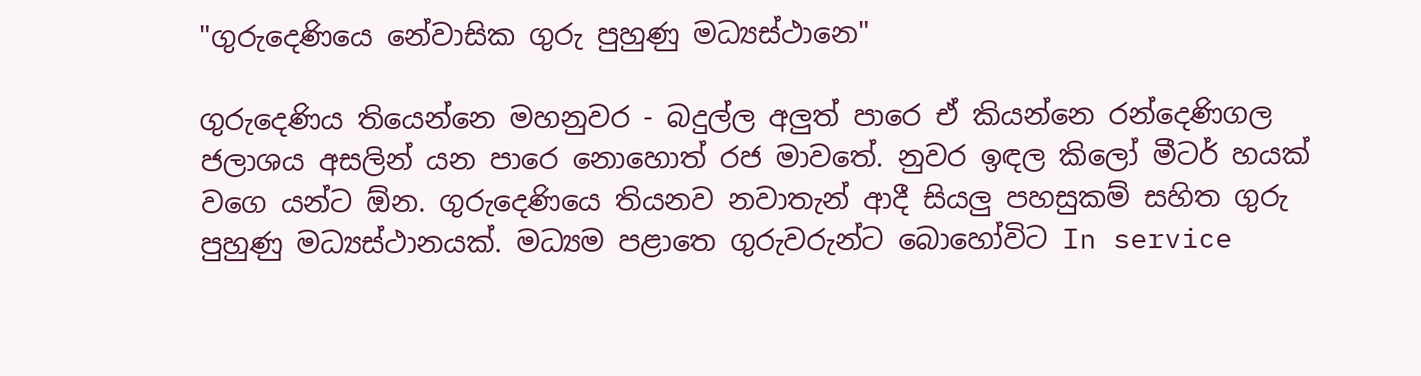"ගුරුදෙණියෙ නේවාසික ගුරු පුහුණු මධ්‍යස්ථානෙ"

ගුරුදෙණිය තියෙන්නෙ මහනුවර - බදුල්ල අලුත් පාරෙ ඒ කියන්නෙ රන්දෙණිගල ජලාශය අසලින් යන පාරෙ නොහොත් රජ මාවතේ. නුවර ඉඳල කිලෝ මීටර් හයක් වගෙ යන්ට ඕන. ගුරුදෙණියෙ තියනව නවාතැන් ආදී සියලු පහසුකම් සහිත ගුරු පුහුණු මධ්‍යස්ථානයක්. මධ්‍යම පළාතෙ ගුරුවරුන්ට බොහෝවිට In service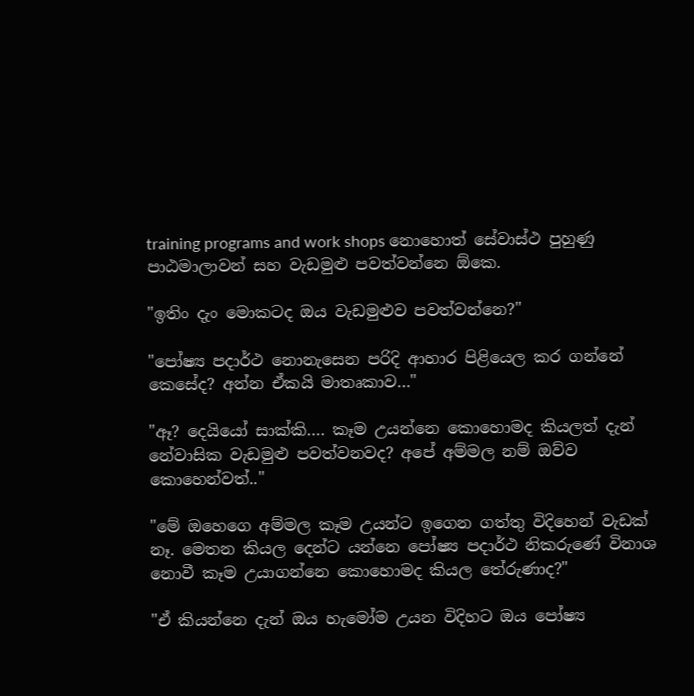training programs and work shops නොහොත් සේවාස්ථ පුහුණු පාඨමාලාවන් සහ වැඩමුළු පවත්වන්නෙ ඕකෙ.

"ඉතිං දැං මොකටද ඔය වැඩමුළුව පවත්වන්නෙ?"

"පෝෂ්‍ය පදාර්ථ නොනැසෙන පරිදි ආහාර පිළියෙල කර ගන්නේ කෙසේද? අන්න ඒකයි මාතෘකාව…"

"ඈ? දෙයියෝ සාක්කි…. කෑම උයන්නෙ කොහොමද කියලත් දැන් නේවාසික වැඩමුළු පවත්වනවද? අපේ අම්මල නම් ඔව්ව කොහෙන්වත්.."

"මේ ඔහෙගෙ අම්මල කෑම උයන්ට ඉගෙන ගත්තු විදිහෙන් වැඩක් නෑ. මෙතන කියල දෙන්ට යන්නෙ පෝෂ්‍ය පදාර්ථ නිකරුණේ විනාශ නොවී කෑම උයාගන්නෙ කොහොමද කියල තේරුණාද?"

"ඒ කියන්නෙ දැන් ඔය හැමෝම උයන විදිහට ඔය පෝෂ්‍ය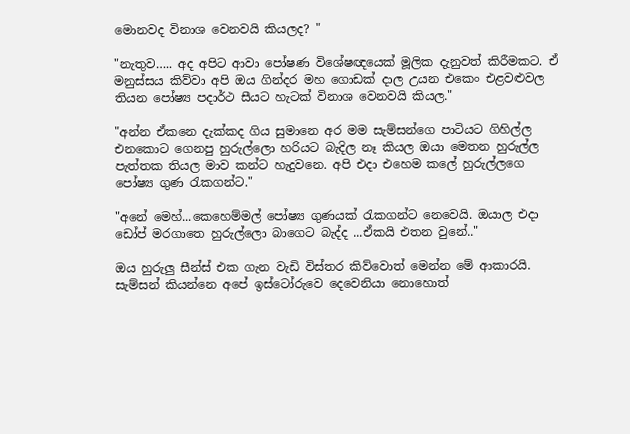මොනවද විනාශ වෙනවයි කියලද? "

"නැතුව….. අද අපිට ආවා පෝෂණ විශේෂඥයෙක් මූලික දැනුවත් කිරීමකට. ඒ මනුස්සය කිව්වා අපි ඔය ගින්දර මහ ගොඩක් දාල උයන එකෙං එළවළුවල තියන පෝෂ්‍ය පදාර්ථ සීයට හැටක් විනාශ වෙනවයි කියල."

"අන්න ඒකනෙ දැක්කද ගිය සුමානෙ අර මම සැම්සන්ගෙ පාටියට ගිහිල්ල එනකොට ගෙනපු හුරුල්ලො හරියට බැදිල නෑ කියල ඔයා මෙතන හුරුල්ල පැත්තක තියල මාව කන්ට හැදුවනෙ. අපි එදා එහෙම කලේ හුරුල්ලගෙ පෝෂ්‍ය ගුණ රැකගන්ට."

"අනේ මෙහ්...කෙහෙම්මල් පෝෂ්‍ය ගුණයක් රැකගන්ට නෙවෙයි. ඔයාල එදා ඩෝප් මරගාතෙ හුරුල්ලො බාගෙට බැද්ද ...ඒකයි එතන වුනේ.."

ඔය හුරුලු සීන්ස් එක ගැන වැඩි විස්තර කිව්වොත් මෙන්න මේ ආකාරයි. සැම්සන් කියන්නෙ අපේ ඉස්ටෝරුවෙ දෙවෙනියා නොහොත්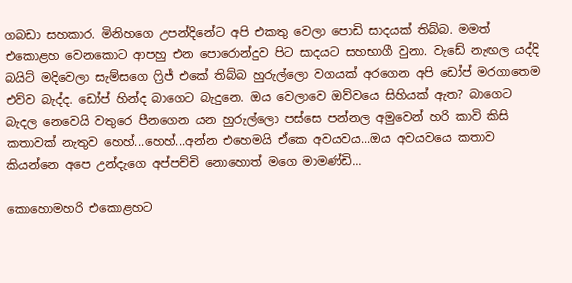ගබඩා සහකාර. මිනිහගෙ උපන්දිනේට අපි එකතු වෙලා පොඩි සාදයක් තිබ්බ. මමත් එකොළහ වෙනකොට ආපහු එන පොරොන්දුව පිට සාදයට සහභාගී වුනා. වැඩේ නැඟල යද්දි බයිට් මදිවෙලා සැම්සගෙ ෆ්‍රිජ් එකේ තිබ්බ හුරුල්ලො වගයක් අරගෙන අපි ඩෝප් මරගාතෙම එව්ව බැද්ද. ඩෝප් හින්ද බාගෙට බැදුනෙ. ඔය වෙලාවෙ ඔව්වයෙ සිහියක් ඇත? බාගෙට බැදල නෙවෙයි වතුරෙ පීනගෙන යන හුරුල්ලො පස්සෙ පන්නල අමුවෙන් හරි කාවි කිසි කතාවක් නැතුව හෙහ්...හෙහ්...අන්න එහෙමයි ඒකෙ අවයවය...ඔය අවයවයෙ කතාව කියන්නෙ අපෙ උන්දැගෙ අප්පච්චි නොහොත් මගෙ මාමණ්ඩි...

කොහොමහරි එකොළහට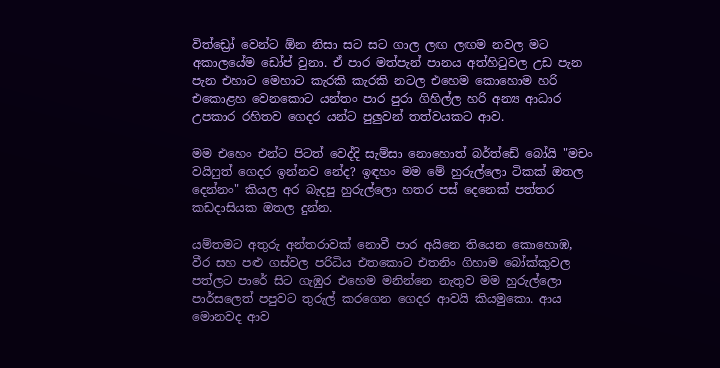විත්ඩ්‍රෝ වෙන්ට ඕන නිසා සට සට ගාල ලඟ ලඟම නවල මට අකාලයේම ඩෝප් වුනා. ඒ පාර මත්පැන් පානය අත්හිටුවල උඩ පැන පැන එහාට මෙහාට කැරකි කැරකි නටල එහෙම කොහොම හරි එකොළහ වෙනකොට යන්තං පාර පුරා ගිහිල්ල හරි අන්‍ය ආධාර උපකාර රහිතව ගෙදර යන්ට පුලුවන් තත්වයකට ආව.

මම එහෙං එන්ට පිටත් වෙද්දි සැම්සා නොහොත් බර්ත්ඩේ බෝයි "මචං වයිෆුත් ගෙදර ඉන්නව නේද? ඉඳහං මම මේ හුරුල්ලො ටිකක් ඔතල දෙන්නං" කියල අර බැදපු හුරුල්ලො හතර පස් දෙනෙක් පත්තර කඩදාසියක ඔතල දුන්න.

යම්තමට අතුරු අන්තරාවක් නොවී පාර අයිනෙ තියෙන කොහොඹ, වීර සහ පළු ගස්වල පරිධිය එතකොට එතනිං ගිහාම බෝක්කුවල පත්ලට පාරේ සිට ගැඹුර එහෙම මනින්නෙ නැතුව මම හුරුල්ලො පාර්සලෙත් පපුවට තුරුල් කරගෙන ගෙදර ආවයි කියමුකො. ආය මොනවද ආව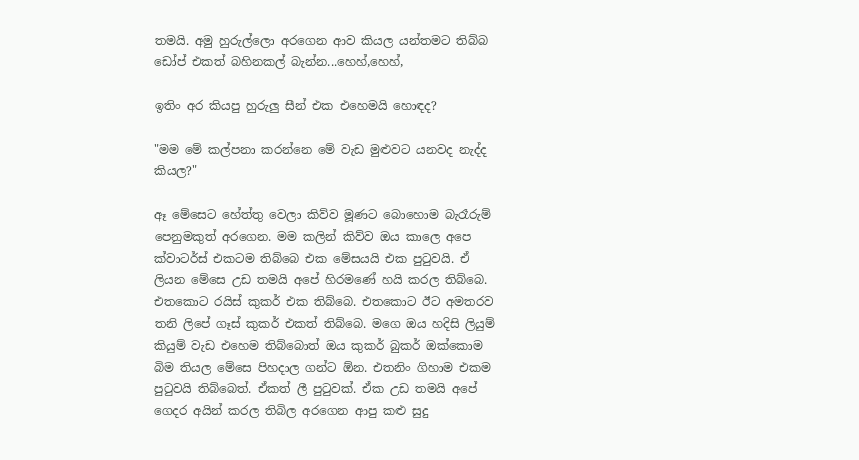තමයි. අමු හුරුල්ලො අරගෙන ආව කියල යන්තමට තිබ්බ ඩෝප් එකත් බහිනකල් බැන්න...හෙහ්,හෙහ්,

ඉතිං අර කියපු හුරුලු සීන් එක එහෙමයි හොඳද?

"මම මේ කල්පනා කරන්නෙ මේ වැඩ මුළුවට යනවද නැද්ද කියල?"

ඈ මේසෙට හේත්තු වෙලා කිව්ව මූණට බොහොම බැරෑරුම් පෙනුමකුත් අරගෙන. මම කලින් කිව්ව ඔය කාලෙ අපෙ ක්වාටර්ස් එකටම තිබ්බෙ එක මේසයයි එක පුටුවයි. ඒ ලියන මේසෙ උඩ තමයි අපේ හිරමණේ හයි කරල තිබ්බෙ. එතකොට රයිස් කුකර් එක තිබ්බෙ. එතකොට ඊට අමතරව තනි ලිපේ ගෑස් කුකර් එකත් තිබ්බෙ. මගෙ ඔය හදිසි ලියුම් කියුම් වැඩ එහෙම තිබ්බොත් ඔය කුකර් බුකර් ඔක්කොම බිම තියල මේසෙ පිහදාල ගන්ට ඕන. එතනිං ගිහාම එකම පුටුවයි තිබ්බෙත්. ඒකත් ලී පුටුවක්. ඒක උඩ තමයි අපේ ගෙදර අයින් කරල තිබිල අරගෙන ආපු කළු සුදු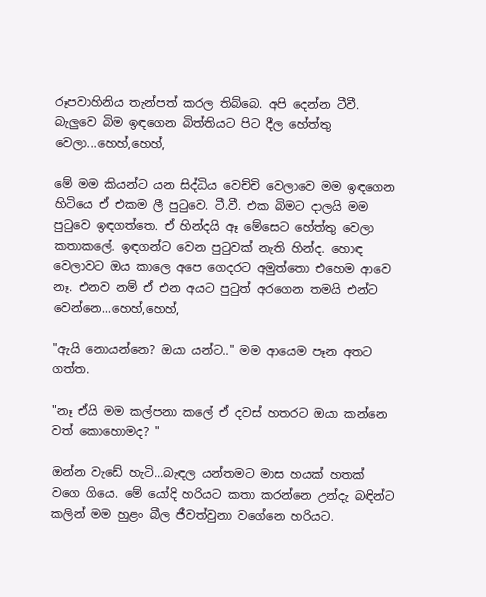රූපවාහිනිය තැන්පත් කරල තිබ්බෙ. අපි දෙන්න ටීවී. බැලුවෙ බිම ඉඳගෙන බිත්තියට පිට දීල හේත්තු වෙලා...හෙහ්,හෙහ්,

මේ මම කියන්ට යන සිද්ධිය වෙච්චි වෙලාවෙ මම ඉඳගෙන හිටියෙ ඒ එකම ලී පුටුවෙ. ටී.වී. එක බිමට දාලයි මම පුටුවෙ ඉඳගත්තෙ. ඒ හින්දයි ඈ මේසෙට හේත්තු වෙලා කතාකලේ. ඉඳගන්ට වෙන පුටුවක් නැති හින්ද. හොඳ වෙලාවට ඔය කාලෙ අපෙ ගෙදරට අමුත්තො එහෙම ආවෙ නෑ. එනව නම් ඒ එන අයට පුටුත් අරගෙන තමයි එන්ට වෙන්නෙ...හෙහ්,හෙහ්,

"ඇයි නොයන්නෙ? ඔයා යන්ට.." මම ආයෙම පෑන අතට ගත්ත.

"නෑ ඒයි මම කල්පනා කලේ ඒ දවස් හතරට ඔයා කන්නෙ වත් කොහොමද? "

ඔන්න වැඩේ හැටි...බැඳල යන්තමට මාස හයක් හතක් වගෙ ගියෙ. මේ යෝදි හරියට කතා කරන්නෙ උන්දැ බඳින්ට කලින් මම හුළං බීල ජීවත්වුනා වගේනෙ හරියට.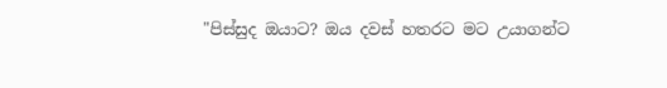"පිස්සුද ඔයාට? ඔය දවස් හතරට මට උයාගන්ට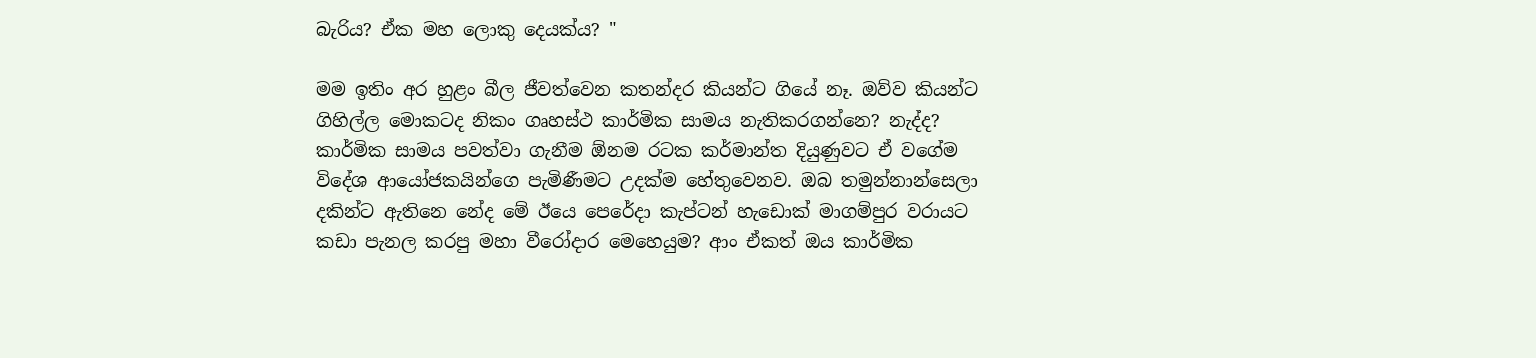බැරිය? ඒක මහ ලොකු දෙයක්ය? "

මම ඉතිං අර හුළං බීල ජීවත්වෙන කතන්දර කියන්ට ගියේ නෑ. ඔව්ව කියන්ට ගිහිල්ල මොකටද නිකං ගෘහස්ථ කාර්මික සාමය නැතිකරගන්නෙ? නැද්ද? කාර්මික සාමය පවත්වා ගැනීම ඕනම රටක කර්මාන්ත දියුණුවට ඒ වගේම විදේශ ආයෝජකයින්ගෙ පැමිණීමට උදක්ම හේතුවෙනව. ඔබ තමුන්නාන්සෙලා දකින්ට ඇතිනෙ නේද මේ ඊයෙ පෙරේදා කැප්ටන් හැඩොක් මාගම්පුර වරායට කඩා පැනල කරපු මහා වීරෝදාර මෙහෙයුම? ආං ඒකත් ඔය කාර්මික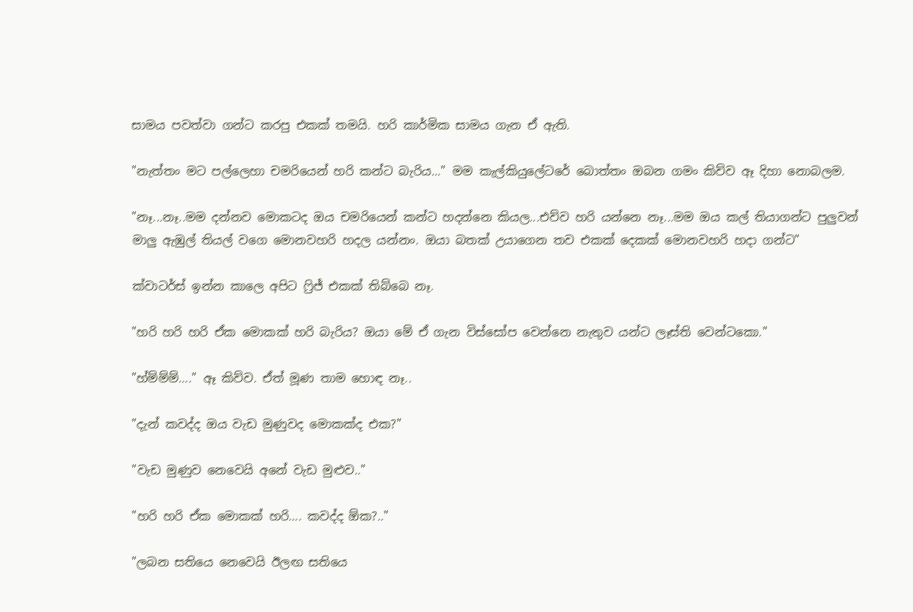සාමය පවත්වා ගන්ට කරපු එකක් තමයි. හරි කාර්මික සාමය ගැන ඒ ඇති.

"නැත්තං මට පල්ලෙහා චමරියෙන් හරි කන්ට බැරිය..." මම කැල්කියුලේටරේ බොත්තං ඔබන ගමං කිව්ව ඈ දිහා නොබලම.

"නෑ...නෑ..මම දන්නව මොකටද ඔය චමරියෙන් කන්ට හදන්නෙ කියල...එව්ව හරි යන්නෙ නෑ...මම ඔය කල් තියාගන්ට පුලුවන් මාලු ඇඹුල් තියල් වගෙ මොනවහරි හදල යන්නං. ඔයා බතක් උයාගෙන තව එකක් දෙකක් මොනවහරි හදා ගන්ට"

ක්වාටර්ස් ඉන්න කාලෙ අපිට ෆ්‍රිජ් එකක් තිබ්බෙ නෑ.

"හරි හරි හරි ඒක මොකක් හරි බැරිය? ඔයා මේ ඒ ගැන විස්සෝප වෙන්නෙ නැතුව යන්ට ලෑස්ති වෙන්ටකො."

"හ්ම්ම්ම්…." ඈ කිව්ව. ඒත් මූණ තාම හොඳ නෑ..

"දැන් කවද්ද ඔය වැඩ මුණුවද මොකක්ද එක?"

"වැඩ මුණුව නෙවෙයි අනේ වැඩ මුළුව.."

"හරි හරි ඒක මොකක් හරි…. කවද්ද ඕක?.."

"ලබන සතියෙ නෙවෙයි ඊලඟ සතියෙ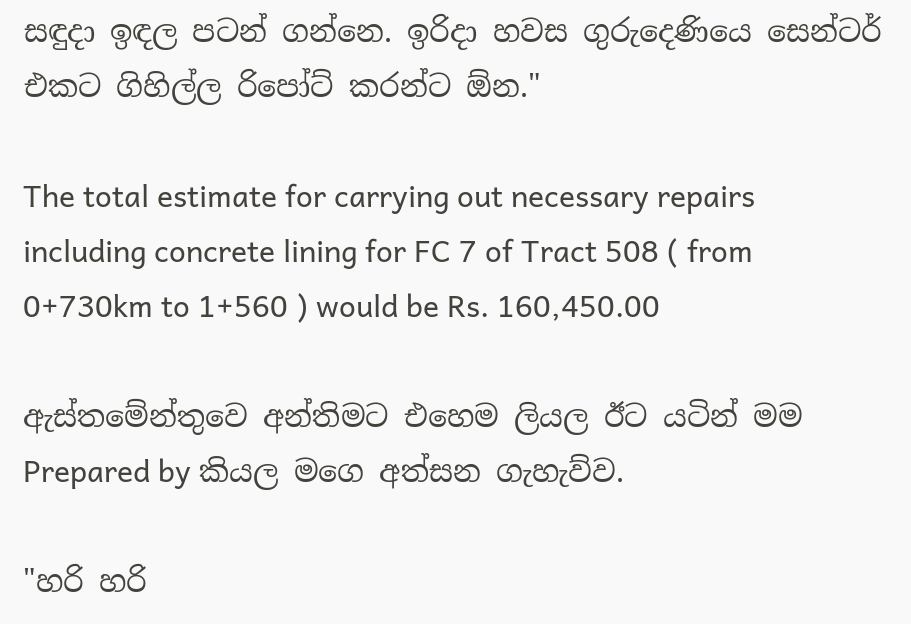සඳුදා ඉඳල පටන් ගන්නෙ. ඉරිදා හවස ගුරුදෙණියෙ සෙන්ටර් එකට ගිහිල්ල රිපෝට් කරන්ට ඕන."

The total estimate for carrying out necessary repairs including concrete lining for FC 7 of Tract 508 ( from 0+730km to 1+560 ) would be Rs. 160,450.00

ඇස්තමේන්තුවෙ අන්තිමට එහෙම ලියල ඊට යටින් මම Prepared by කියල මගෙ අත්සන ගැහැව්ව.

"හරි හරි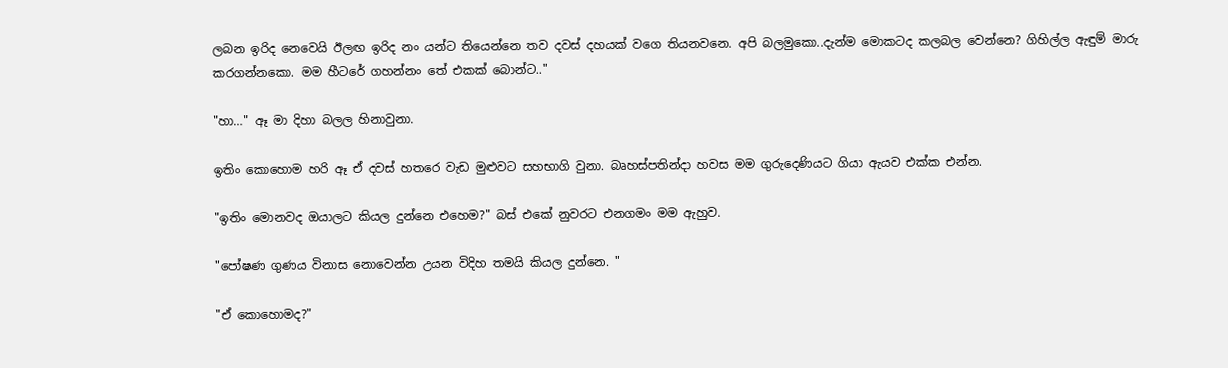ලබන ඉරිද නෙවෙයි ඊලඟ ඉරිද නං යන්ට තියෙන්නෙ තව දවස් දහයක් වගෙ තියනවනෙ. අපි බලමුකො..දැන්ම මොකටද කලබල වෙන්නෙ? ගිහිල්ල ඇඳුම් මාරු කරගන්නකො. මම හීටරේ ගහන්නං තේ එකක් බොන්ට.."

"හා…" ඈ මා දිහා බලල හිනාවුනා.

ඉතිං කොහොම හරි ඈ ඒ දවස් හතරෙ වැඩ මුළුවට සහභාගි වුනා. බෘහස්පතින්දා හවස මම ගුරුදෙණියට ගියා ඇයව එක්ක එන්න.

"ඉතිං මොනවද ඔයාලට කියල දුන්නෙ එහෙම?" බස් එකේ නුවරට එනගමං මම ඇහුව.

"පෝෂණ ගුණය විනාස නොවෙන්න උයන විදිහ තමයි කියල දුන්නෙ. "

"ඒ කොහොමද?"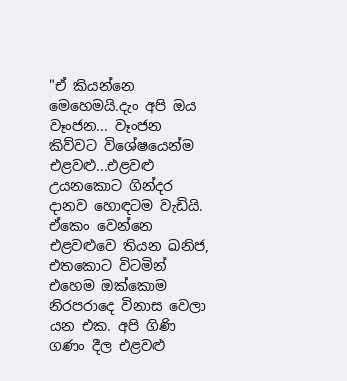"ඒ කියන්නෙ මෙහෙමයි.දැං අපි ඔය වෑංජන... වෑංජන කිව්වට විශේෂයෙන්ම එළවළු...එළවළු උයනකොට ගින්දර දානව හොඳටම වැඩියි. ඒකෙං වෙන්නෙ එළවළුවෙ තියන ඛනිජ, එතකොට විටමින් එහෙම ඔක්කොම නිරපරාදෙ විනාස වෙලා යන එක. අපි ගිණි ගණං දීල එළවළු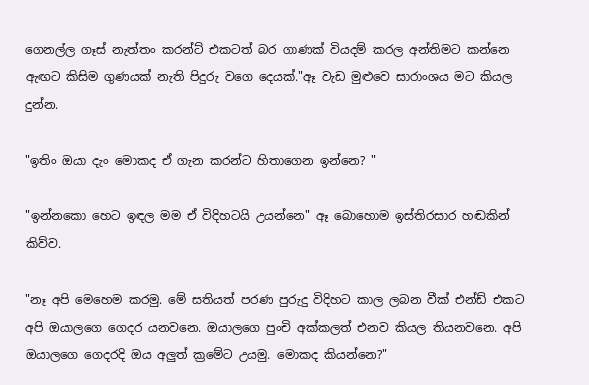ගෙනල්ල ගෑස් නැත්තං කරන්ට් එකටත් බර ගාණක් වියදම් කරල අන්තිමට කන්නෙ ඇඟට කිසිම ගුණයක් නැති පිදුරු වගෙ දෙයක්."ඈ වැඩ මුළුවෙ සාරාංශය මට කියල දුන්න.

"ඉතිං ඔයා දැං මොකද ඒ ගැන කරන්ට හිතාගෙන ඉන්නෙ? "

"ඉන්නකො හෙට ඉඳල මම ඒ විදිහටයි උයන්නෙ" ඈ බොහොම ඉස්තිරසාර හඬකින් කිව්ව.

"නෑ අපි මෙහෙම කරමු. මේ සතියත් පරණ පුරුදු විදිහට කාල ලබන වීක් එන්ඩ් එකට අපි ඔයාලගෙ ගෙදර යනවනෙ. ඔයාලගෙ පුංචි අක්කලත් එනව කියල තියනවනෙ. අපි ඔයාලගෙ ගෙදරදි ඔය අලුත් ක්‍රමේට උයමු. මොකද කියන්නෙ?"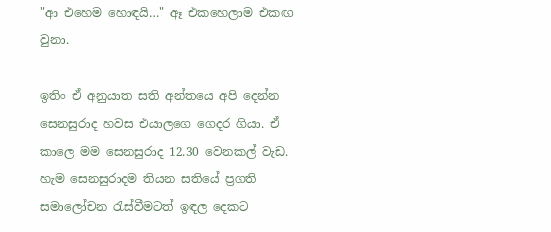"ආ එහෙම හොඳයි…" ඈ එකහෙලාම එකඟ වුනා.

ඉතිං ඒ අනුයාත සති අන්තයෙ අපි දෙන්න සෙනසුරාද හවස එයාලගෙ ගෙදර ගියා. ඒ කාලෙ මම සෙනසුරාද 12.30 වෙනකල් වැඩ. හැම සෙනසුරාදම තියන සතියේ ප්‍රගති සමාලෝචන රැස්වීමටත් ඉඳල දෙකට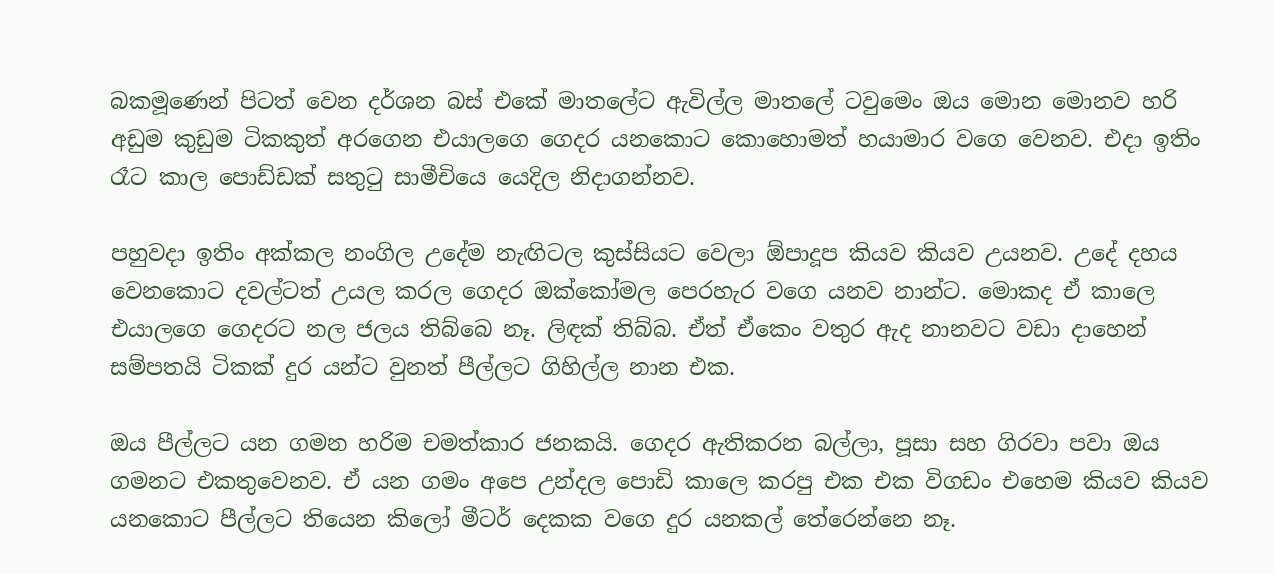බකමූණෙන් පිටත් වෙන දර්ශන බස් එකේ මාතලේට ඇවිල්ල මාතලේ ටවුමෙං ඔය මොන මොනව හරි අඩුම කුඩුම ටිකකුත් අරගෙන එයාලගෙ ගෙදර යනකොට කොහොමත් හයාමාර වගෙ වෙනව. එදා ඉතිං රෑට කාල පොඩ්ඩක් සතුටු සාමීචියෙ යෙදිල නිදාගන්නව.

පහුවදා ඉතිං අක්කල නංගිල උදේම නැඟිටල කුස්සියට වෙලා ඕපාදූප කියව කියව උයනව. උදේ දහය වෙනකොට දවල්ටත් උයල කරල ගෙදර ඔක්කෝමල පෙරහැර වගෙ යනව නාන්ට. මොකද ඒ කාලෙ එයාලගෙ ගෙදරට නල ජලය තිබ්බෙ නෑ. ලිඳක් තිබ්බ. ඒත් ඒකෙං වතුර ඇද නානවට වඩා දාහෙන් සම්පතයි ටිකක් දුර යන්ට වුනත් පීල්ලට ගිහිල්ල නාන එක.

ඔය පීල්ලට යන ගමන හරිම චමත්කාර ජනකයි. ගෙදර ඇතිකරන බල්ලා, පූසා සහ ගිරවා පවා ඔය ගමනට එකතුවෙනව. ඒ යන ගමං අපෙ උන්දල පොඩි කාලෙ කරපු එක එක විගඩං එහෙම කියව කියව යනකොට පීල්ලට තියෙන කිලෝ මීටර් දෙකක වගෙ දුර යනකල් තේරෙන්නෙ නෑ.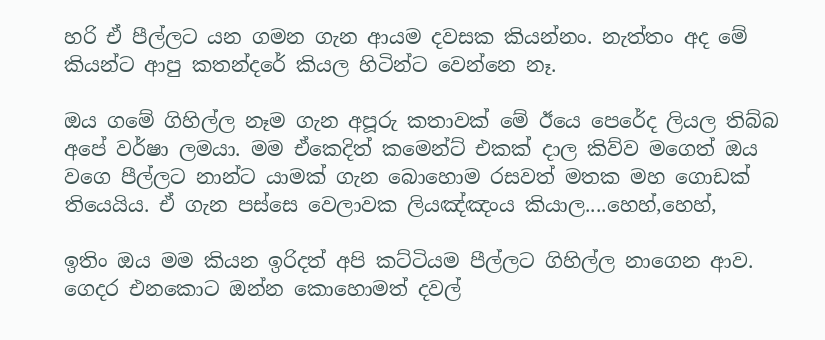හරි ඒ පීල්ලට යන ගමන ගැන ආයම දවසක කියන්නං. නැත්තං අද මේ කියන්ට ආපු කතන්දරේ කියල හිටින්ට වෙන්නෙ නෑ.

ඔය ගමේ ගිහිල්ල නෑම ගැන අපූරු කතාවක් මේ ඊයෙ පෙරේද ලියල තිබ්බ අපේ වර්ෂා ලමයා. මම ඒකෙදිත් කමෙන්ට් එකක් දාල කිව්ව මගෙත් ඔය වගෙ පීල්ලට නාන්ට යාමක් ගැන බොහොම රසවත් මතක මහ ගොඩක් තියෙයිය. ඒ ගැන පස්සෙ වෙලාවක ලියඤ්ඤංය කියාල....හෙහ්,හෙහ්,

ඉතිං ඔය මම කියන ඉරිදත් අපි කට්ටියම පීල්ලට ගිහිල්ල නාගෙන ආව. ගෙදර එනකොට ඔන්න කොහොමත් දවල්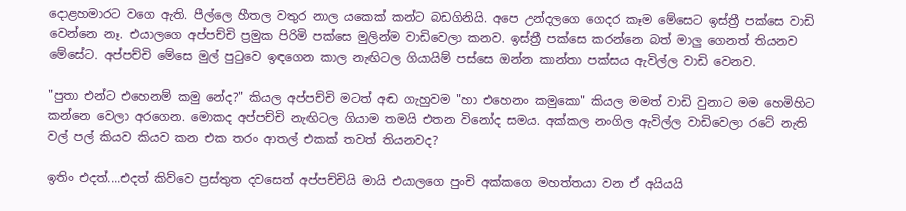දොළහමාරට වගෙ ඇති. පීල්ලෙ හීතල වතුර නාල යකෙක් කන්ට බඩගිනියි. අපෙ උන්දලගෙ ගෙදර කෑම මේසෙට ඉස්ත්‍රී පක්සෙ වාඩි වෙන්නෙ නෑ. එයාලගෙ අප්පච්චි ප්‍රමුක පිරිමි පක්සෙ මුලින්ම වාඩිවෙලා කනව. ඉස්ත්‍රී පක්සෙ කරන්නෙ බත් මාලු ගෙනත් තියනව මේසේට. අප්පච්චි මේසෙ මුල් පුටුවෙ ඉඳගෙන කාල නැඟිටල ගියායිම් පස්සෙ ඔන්න කාන්තා පක්සය ඇවිල්ල වාඩි වෙනව.

"පුතා එන්ට එහෙනම් කමු නේද?" කියල අප්පච්චි මටත් අඬ ගැහුවම "හා එහෙනං කමුකො" කියල මමත් වාඩි වුනාට මම හෙමිහිට කන්නෙ වෙලා අරගෙන. මොකද අප්පච්චි නැඟිටල ගියාම තමයි එතන විනෝද සමය. අක්කල නංගිල ඇවිල්ල වාඩිවෙලා රටේ නැති වල් පල් කියව කියව කන එක තරං ආතල් එකක් තවත් තියනවද?

ඉතිං එදත්....එදත් කිව්වෙ ප්‍රස්තුත දවසෙත් අප්පච්චියි මායි එයාලගෙ පුංචි අක්කගෙ මහත්තයා වන ඒ අයියයි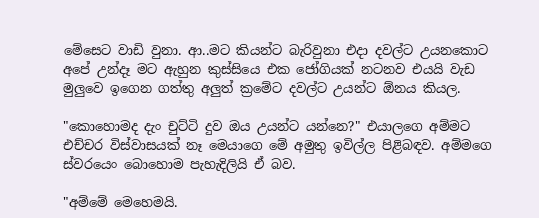මේසෙට වාඩි වුනා. ආ..මට කියන්ට බැරිවුනා එදා දවල්ට උයනකොට අපේ උන්දෑ මට ඇහුන කුස්සියෙ එක ජෝගියක් නටනව එයයි වැඩ මුලුවෙ ඉගෙන ගත්තු අලුත් ක්‍රමේට දවල්ට උයන්ට ඕනය කියල.

"කොහොමද දැං චුට්ටි දුව ඔය උයන්ට යන්නෙ?" එයාලගෙ අම්මට එච්චර විස්වාසයක් නෑ මෙයාගෙ මේ අමුතු ඉවිල්ල පිළිබඳව. අම්මගෙ ස්වරයෙං බොහොම පැහැදිලියි ඒ බව.

"අම්මේ මෙහෙමයි.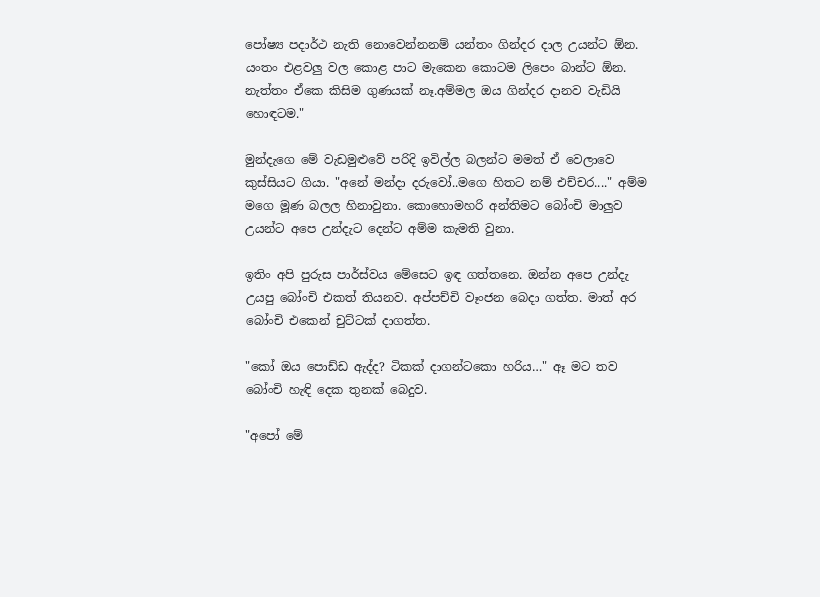පෝෂ්‍ය පදාර්ථ නැති නොවෙන්නනම් යන්තං ගින්දර දාල උයන්ට ඕන. යංතං එළවලු වල කොළ පාට මැකෙන කොටම ලිපෙං බාන්ට ඕන. නැත්තං ඒකෙ කිසිම ගුණයක් නෑ.අම්මල ඔය ගින්දර දානව වැඩියි හොඳටම."

මුන්දැගෙ මේ වැඩමුළුවේ පරිදි ඉවිල්ල බලන්ට මමත් ඒ වෙලාවෙ කුස්සියට ගියා. "අනේ මන්දා දරුවෝ..මගෙ හිතට නම් එච්චර...." අම්ම මගෙ මූණ බලල හිනාවුනා. කොහොමහරි අන්තිමට බෝංචි මාලුව උයන්ට අපෙ උන්දැට දෙන්ට අම්ම කැමති වුනා.

ඉතිං අපි පුරුස පාර්ස්වය මේසෙට ඉඳ ගත්තනෙ. ඔන්න අපෙ උන්දැ උයපු බෝංචි එකත් තියනව. අප්පච්චි වෑංජන බෙදා ගත්ත. මාත් අර බෝංචි එකෙන් චුට්ටක් දාගත්ත.

"කෝ ඔය පොඩ්ඩ ඇද්ද? ටිකක් දාගන්ටකො හරිය…" ඈ මට තව බෝංචි හැඳි දෙක තුනක් බෙදුව.

"අපෝ මේ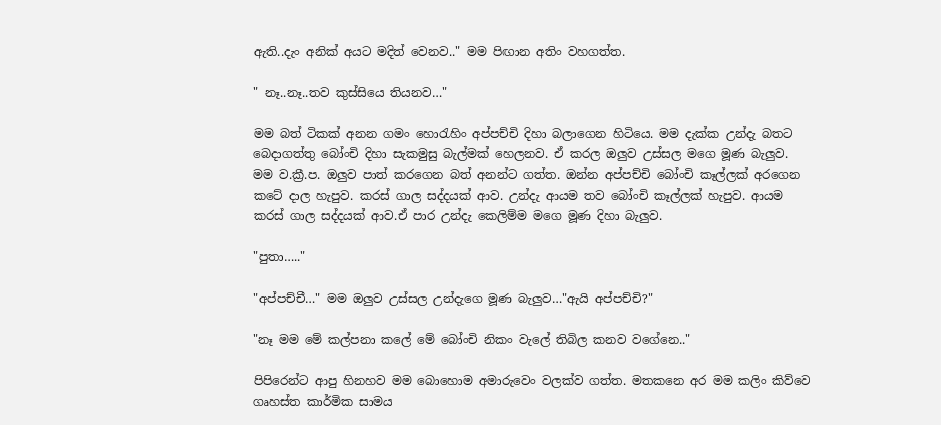ඇති..දැං අනික් අයට මදිත් වෙනව.." මම පිඟාන අතිං වහගත්ත.

" නෑ..නෑ..තව කුස්සියෙ තියනව…"

මම බත් ටිකක් අනන ගමං හොරැහිං අප්පච්චි දිහා බලාගෙන හිටියෙ. මම දැක්ක උන්දැ බතට බෙදාගත්තු බෝංචි දිහා සැකමුසු බැල්මක් හෙලනව. ඒ කරල ඔලුව උස්සල මගෙ මූණ බැලුව. මම ව.ක්‍රී.ප. ඔලුව පාත් කරගෙන බත් අනන්ට ගත්ත. ඔන්න අප්පච්චි බෝංචි කෑල්ලක් අරගෙන කටේ දාල හැපුව. කරස් ගාල සද්දයක් ආව. උන්දැ ආයම තව බෝංචි කෑල්ලක් හැපුව. ආයම කරස් ගාල සද්දයක් ආව.ඒ පාර උන්දැ කෙලිම්ම මගෙ මූණ දිහා බැලුව.

"පුතා….."

"අප්පච්චී…" මම ඔලුව උස්සල උන්දැගෙ මූණ බැලුව…"ඇයි අප්පච්චි?"

"නෑ මම මේ කල්පනා කලේ මේ බෝංචි නිකං වැලේ තිබිල කනව වගේනෙ.."

පිපිරෙන්ට ආපු හිනහව මම බොහොම අමාරුවෙං වලක්ව ගත්ත. මතකනෙ අර මම කලිං කිව්වෙ ගෘහස්ත කාර්මික සාමය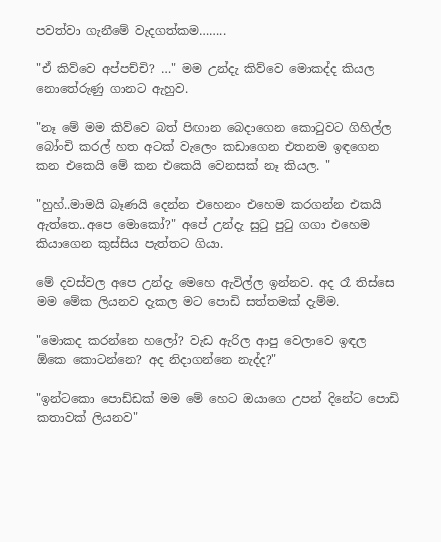පවත්වා ගැනීමේ වැදගත්කම……..

"ඒ කිව්වෙ අප්පච්චි? …" මම උන්දැ කිව්වෙ මොකද්ද කියල නොතේරුණු ගානට ඇහුව.

"නෑ මේ මම කිව්වෙ බත් පිඟාන බෙදාගෙන කොටුවට ගිහිල්ල බෝංචි කරල් හත අටක් වැලෙං කඩාගෙන එතනම ඉඳගෙන කන එකෙයි මේ කන එකෙයි වෙනසක් නෑ කියල. "

"හුහ්..මාමයි බෑණයි දෙන්න එහෙනං එහෙම කරගන්න එකයි ඇත්තෙ..අපෙ මොකෝ?" අපේ උන්දැ සුටු පුටු ගගා එහෙම කියාගෙන කුස්සිය පැත්තට ගියා.

මේ දවස්වල අපෙ උන්දැ මෙහෙ ඇවිල්ල ඉන්නව. අද රෑ තිස්සෙ මම මේක ලියනව දැකල මට පොඩි සත්තමක් දැම්ම.

"මොකද කරන්නෙ හලෝ? වැඩ ඇරිල ආපු වෙලාවෙ ඉඳල ඕකෙ කොටන්නෙ? අද නිදාගන්නෙ නැද්ද?"

"ඉන්ටකො පොඩ්ඩක් මම මේ හෙට ඔයාගෙ උපන් දිනේට පොඩි කතාවක් ලියනව"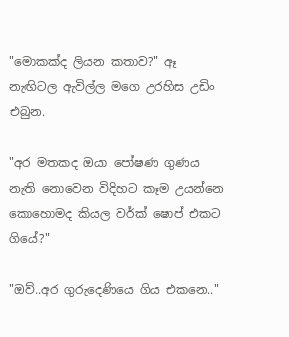"මොකක්ද ලියන කතාව?" ඈ නැඟිටල ඇවිල්ල මගෙ උරහිස උඩිං එබුන.

"අර මතකද ඔයා පෝෂණ ගුණය නැති නොවෙන විදිහට කෑම උයන්නෙ කොහොමද කියල වර්ක් ෂොප් එකට ගියේ?"

"ඔව්..අර ගුරුදෙණියෙ ගිය එකනෙ.."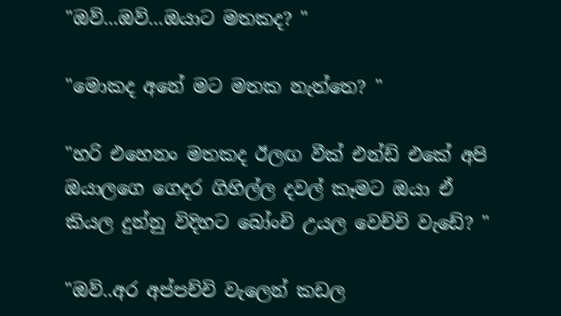"ඔව්...ඔව්...ඔයාට මතකද? "

"මොකද අනේ මට මතක නැත්තෙ? "

"හරි එහෙනං මතකද ඊලඟ වීක් එන්ඩ් එකේ අපි ඔයාලගෙ ගෙදර ගිහිල්ල දවල් කෑමට ඔයා ඒ කියල දුන්නු විදිහට බෝංචි උයල වෙච්චි වැඩේ? "

"ඔව්..අර අප්පච්චි වැලෙන් කඩල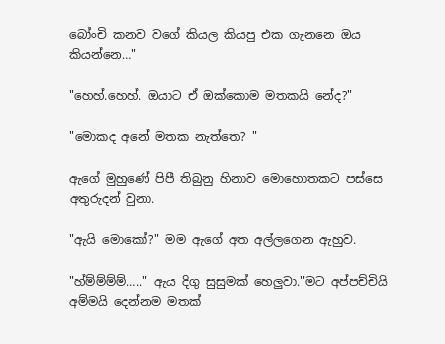බෝංචි කනව වගේ කියල කියපු එක ගැනනෙ ඔය කියන්නෙ…"

"හෙහ්.හෙහ්. ඔයාට ඒ ඔක්කොම මතකයි නේද?"

"මොකද අනේ මතක නැත්තෙ? "

ඇගේ මුහුණේ පිපී තිබුනු හිනාව මොහොතකට පස්සෙ අතුරුදන් වුනා.

"ඇයි මොකෝ?" මම ඇගේ අත අල්ලගෙන ඇහුව.

"හ්ම්ම්ම්ම්….." ඇය දිගු සුසුමක් හෙලුවා."මට අප්පච්චියි අම්මයි දෙන්නම මතක්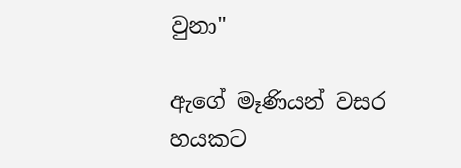වුනා"

ඇගේ මෑණියන් වසර හයකට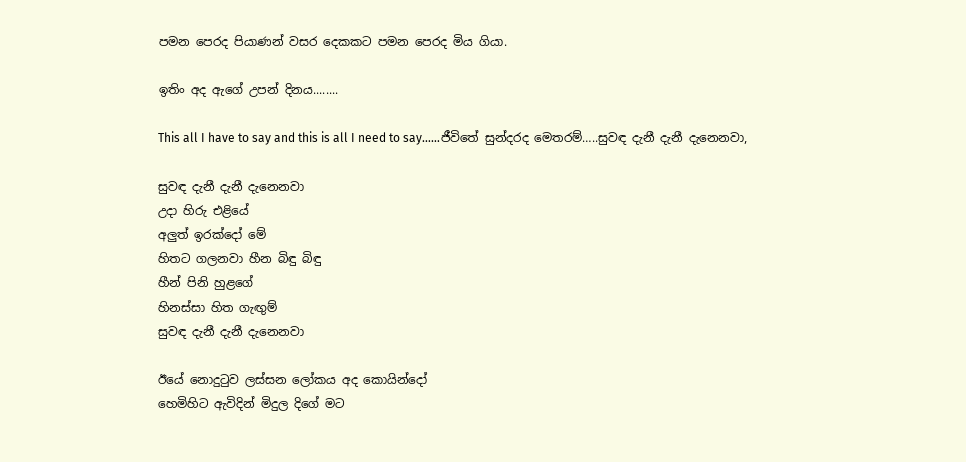පමන පෙරද පියාණන් වසර දෙකකට පමන පෙරද මිය ගියා.

ඉතිං අද ඇගේ උපන් දිනය........

This all I have to say and this is all I need to say……ජීවිතේ සුන්දරද මෙතරම්…..සුවඳ දැනී දැනී දැනෙනවා,

සුවඳ දැනී දැනී දැනෙනවා
උදා හිරු එළියේ
අලුත් ඉරක්දෝ මේ
හිතට ගලනවා හීන බිඳු බිඳු
හීන් පිනි හුළගේ
හිනස්සා හිත ගැඟුම්
සුවඳ දැනී දැනී දැනෙනවා

ඊයේ නොදුටුව ලස්සන ලෝකය අද කොයින්දෝ
හෙමිහිට ඇවිදින් මිදුල දිගේ මට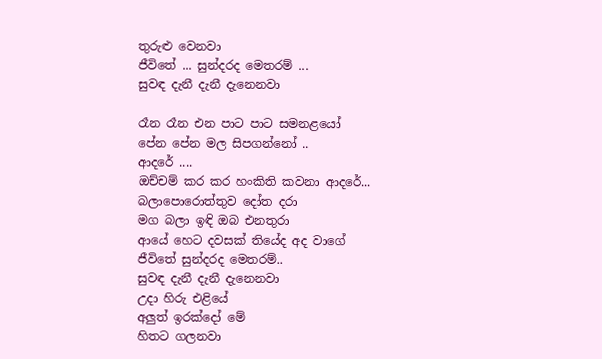තුරුළු වෙනවා
ජීවිතේ ... සුන්දරද මෙතරම් ...
සුවඳ දැනී දැනී දැනෙනවා

රෑන රෑන එන පාට පාට සමනළයෝ
පේන පේන මල සිපගන්නෝ ..
ආදරේ ....
ඔච්චම් කර කර හංකිති කවනා ආදරේ...
බලාපොරොත්තුව දෝත දරා
මග බලා ඉඳි ඔබ එනතුරා
ආයේ හෙට දවසක් තියේද අද වාගේ
ජීවිතේ සුන්දරද මෙතරම්..
සුවඳ දැනී දැනී දැනෙනවා
උදා හිරු එළියේ
අලුත් ඉරක්දෝ මේ
හිතට ගලනවා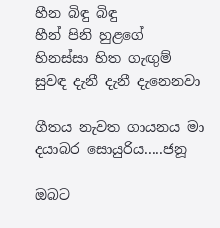හීන බිඳු බිඳු
හීන් පිනි හුළගේ
හිනස්සා හිත ගැඟුම්
සුවඳ දැනී දැනී දැනෙනවා

ගීතය නැවත ගායනය මා දයාබර සොයුරිය.....ජනූ

ඔබට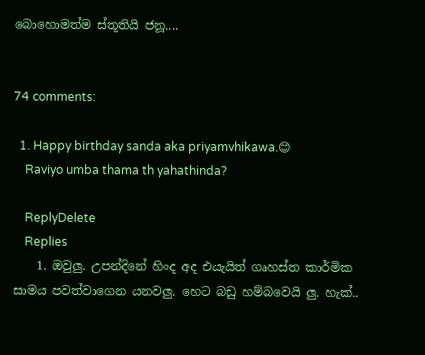බොහොමත්ම ස්තූතියි ජනූ....


74 comments:

  1. Happy birthday sanda aka priyamvhikawa.😊
    Raviyo umba thama th yahathinda?

    ReplyDelete
    Replies
    1. ඔවුලු. උපන්දිනේ හිංද අද එයැයිත් ගෘහස්ත කාර්මික සාමය පවත්වාගෙන යනවලු. හෙට බඩු හම්බවෙයි ලු. හැක්..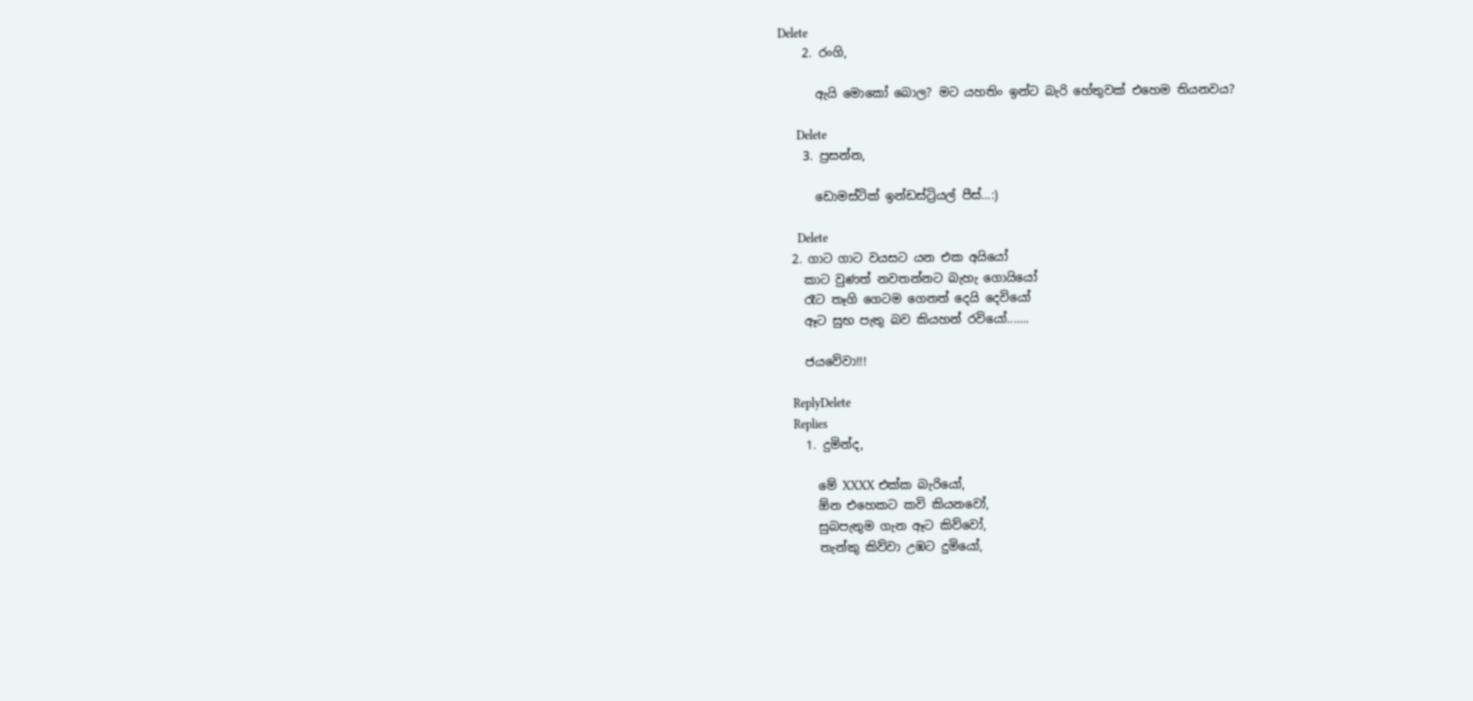Delete
    2. රංගි,

      ඇයි මොකෝ බොල? මට යහතිං ඉන්ට බැරි හේතුවක් එහෙම තියනවය?

      Delete
    3. ප්‍රසන්න,

      ඩොමස්ටික් ඉන්ඩස්ට්‍රියල් පීස්...:)

      Delete
  2. ගාට ගාට වයසට යන එක අයියෝ
    කාට වුණත් නවතන්නට බැහැ ගොයියෝ
    රෑට තෑගි ගෙටම ගෙනත් දෙයි දෙවියෝ
    ඈට සුභ පැතු බව කියහන් රවියෝ.......

    ජයවේවා!!!

    ReplyDelete
    Replies
    1. දුමින්ද,

      මේ XXXX එක්ක බැරියෝ,
      ඕන එහෙකට කවි කියනවෝ,
      සුබපැතුම ගැන ඈට කිව්වෝ,
      තැන්කු කිව්වා උඹට දුමියෝ,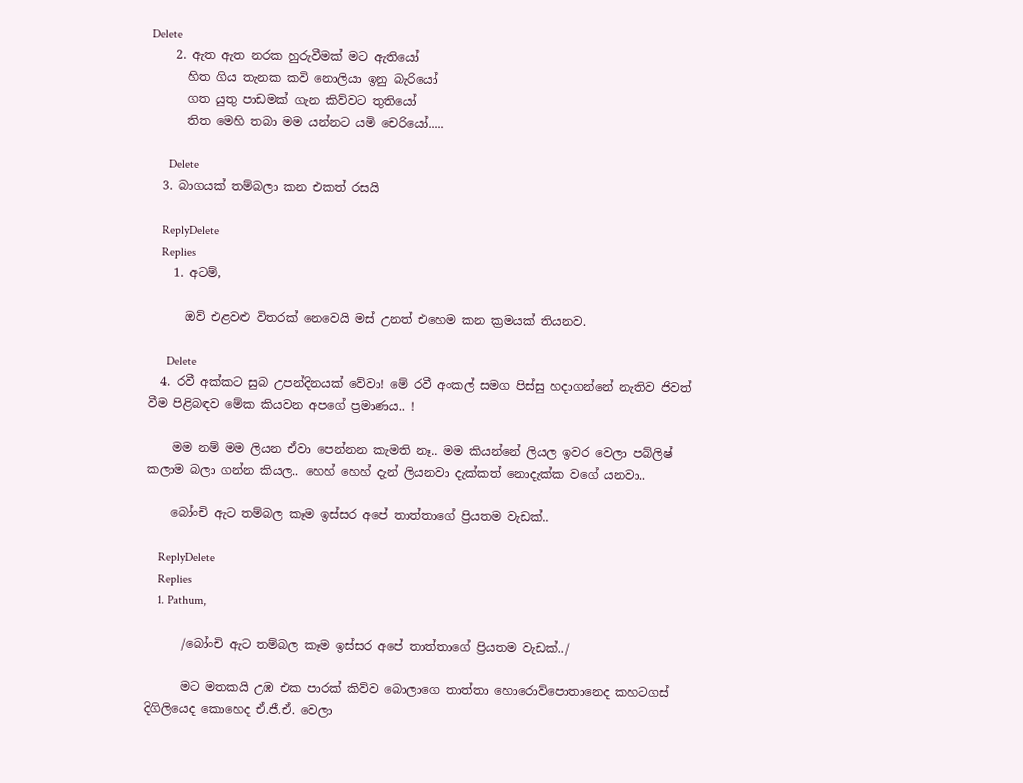Delete
    2. ඇත ඇත නරක හුරුවීමක් මට ඇතියෝ
      හිත ගිය තැනක කවි නොලියා ඉනු බැරියෝ
      ගත යුතු පාඩමක් ගැන කිව්වට තුතියෝ
      තිත මෙහි තබා මම යන්නට යමි චෙරියෝ.....

      Delete
  3. බාගයක් තම්බලා කන එකත් රසයි

    ReplyDelete
    Replies
    1. අටම්,

      ඔව් එළවළු විතරක් නෙවෙයි මස් උනත් එහෙම කන ක්‍රමයක් තියනව.

      Delete
  4. රවී අක්කට සුබ උපන්දිනයක් වේවා! මේ රවී අංකල් සමග පිස්සු හදාගන්නේ නැතිව ජිවත් වීම පිළිබඳව මේක කියවන අපගේ ප්‍රමාණය.. !

    මම නම් මම ලියන ඒවා පෙන්නන කැමති නෑ.. මම කියන්නේ ලියල ඉවර වෙලා පබ්ලිෂ් කලාම බලා ගන්න කියල.. හෙහ් හෙහ් දැන් ලියනවා දැක්කත් නොදැක්ක වගේ යනවා..

    බෝංචි ඇට තම්බල කෑම ඉස්සර අපේ තාත්තාගේ ප්‍රියතම වැඩක්..

    ReplyDelete
    Replies
    1. Pathum,

      /බෝංචි ඇට තම්බල කෑම ඉස්සර අපේ තාත්තාගේ ප්‍රියතම වැඩක්../

      මට මතකයි උඹ එක පාරක් කිව්ව බොලාගෙ තාත්තා හොරොව්පොතානෙද කහටගස් දිගිලියෙද කොහෙද ඒ.ජී.ඒ. වෙලා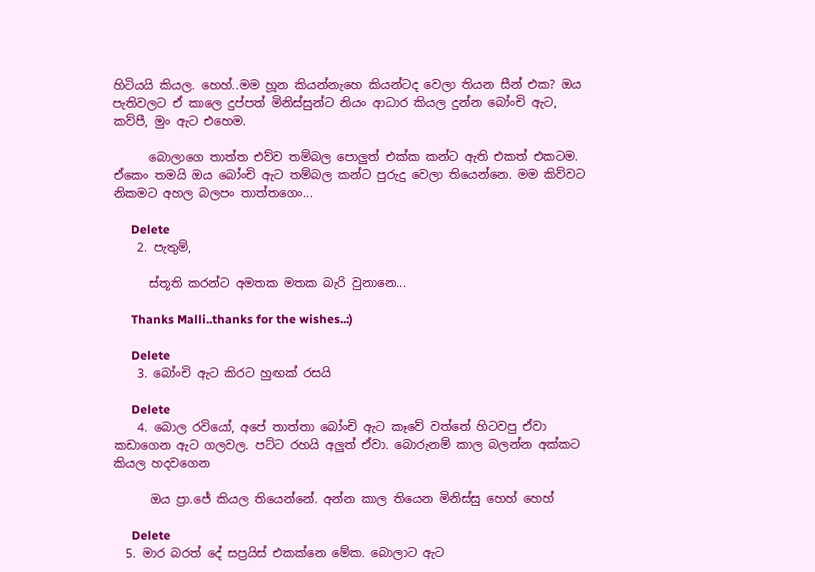හිටියයි කියල. හෙහ්..මම හූන කියන්නැහෙ කියන්ටද වෙලා තියන සීන් එක? ඔය පැතිවලට ඒ කාලෙ දුප්පත් මිනිස්සුන්ට නියං ආධාර කියල දුන්න බෝංචි ඇට, කව්පී, මුං ඇට එහෙම.

      බොලාගෙ තාත්ත එව්ව තම්බල පොලුත් එක්ක කන්ට ඇති එකත් එකටම. ඒකෙං තමයි ඔය බෝංචි ඇට තම්බල කන්ට පුරුදු වෙලා තියෙන්නෙ. මම කිව්වට නිකමට අහල බලපං තාත්තගෙං...

      Delete
    2. පැතුම්,

      ස්තූති කරන්ට අමතක මතක බැරි වුනානෙ...

      Thanks Malli..thanks for the wishes..:)

      Delete
    3. බෝංචි ඇට කිරට හුඟක් රසයි

      Delete
    4. බොල රවියෝ, අපේ තාත්තා බෝංචි ඇට කෑවේ වත්තේ හිටවපු ඒවා කඩාගෙන ඇට ගලවල. පට්ට රහයි අලුත් ඒවා. බොරුනම් කාල බලන්න අක්කට කියල හදවගෙන

      ඔය ප්‍රා.ජේ කියල තියෙන්නේ. අන්න කාල තියෙන මිනිස්සු හෙහ් හෙහ්

      Delete
  5. මාර බරත් දේ සප්‍රයිස් එකක්නෙ මේක. බොලාට ඇට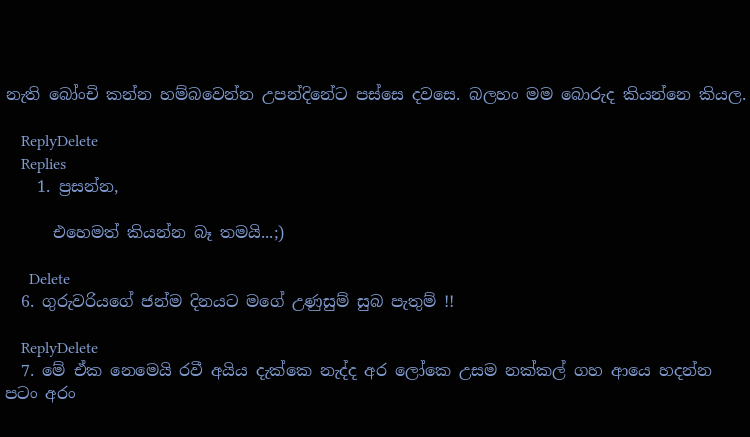නැති බෝංචි කන්න හම්බවෙන්න උපන්දිනේට පස්සෙ දවසෙ. බලහං මම බොරුද කියන්නෙ කියල.

    ReplyDelete
    Replies
    1. ප්‍රසන්න,

      එහෙමත් කියන්න බෑ තමයි...;)

      Delete
  6. ගුරුවරියගේ ජන්ම දිනයට මගේ උණුසුම් සුබ පැතුම් !!

    ReplyDelete
  7. මේ ඒක නෙමෙයි රවී අයිය දැක්කෙ නැද්ද අර ලෝකෙ උසම නක්කල් ගහ ආයෙ හදන්න පටං අරං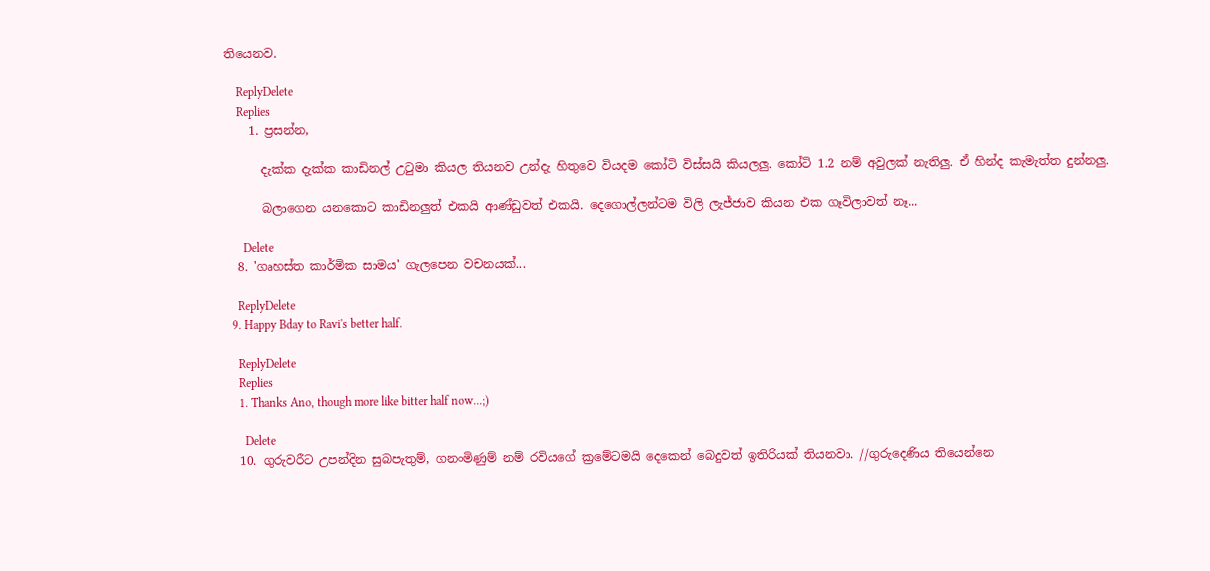තියෙනව.

    ReplyDelete
    Replies
    1. ප්‍රසන්න,

      දැක්ක දැක්ක කාඩිනල් උටුමා කියල තියනව උන්දැ හිතුවෙ වියදම කෝටි විස්සයි කියලලු. කෝටි 1.2 නම් අවුලක් නැතිලු. ඒ හින්ද කැමැත්ත දුන්නලු.

      බලාගෙන යනකොට කාඩිනලුත් එකයි ආණ්ඩුවත් එකයි. දෙගොල්ලන්ටම විලි ලැජ්ජාව කියන එක ගෑවිලාවත් නෑ...

      Delete
  8. 'ගෘහස්ත කාර්මික සාමය' ගැලපෙන වචනයක්...

    ReplyDelete
  9. Happy Bday to Ravi's better half.

    ReplyDelete
    Replies
    1. Thanks Ano, though more like bitter half now...;)

      Delete
  10. ගුරුවරීට උපන්දින සුබපැතුම්, ගනංමිණුම් නම් රවියගේ ක්‍රමේටමයි දෙකෙන් බෙදුවත් ඉතිරියක් තියනවා. //ගුරුදෙණිය තියෙන්නෙ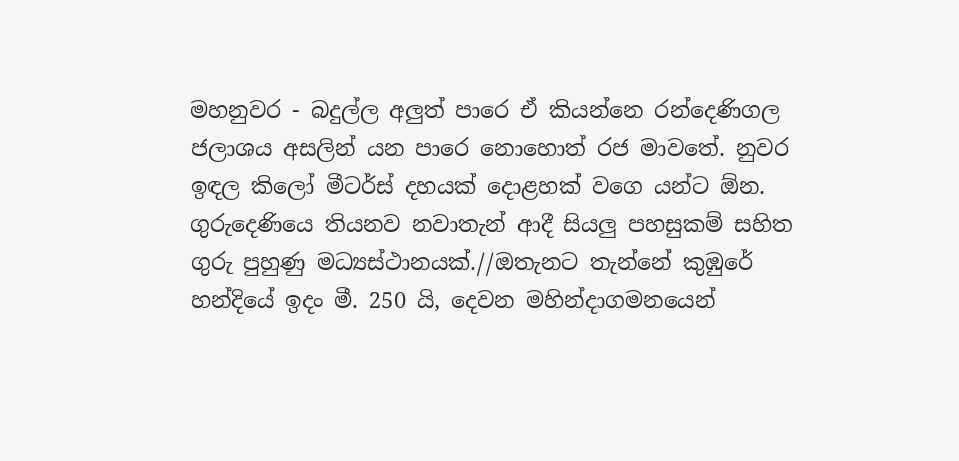මහනුවර - බදුල්ල අලුත් පාරෙ ඒ කියන්නෙ රන්දෙණිගල ජලාශය අසලින් යන පාරෙ නොහොත් රජ මාවතේ. නුවර ඉඳල කිලෝ මීටර්ස් දහයක් දොළහක් වගෙ යන්ට ඕන. ගුරුදෙණියෙ තියනව නවාතැන් ආදී සියලු පහසුකම් සහිත ගුරු පුහුණු මධ්‍යස්ථානයක්.//ඔතැනට තැන්නේ කුඹුරේ හන්දියේ ඉදං මී. 250 යි, දෙවන මහින්දාගමනයෙන්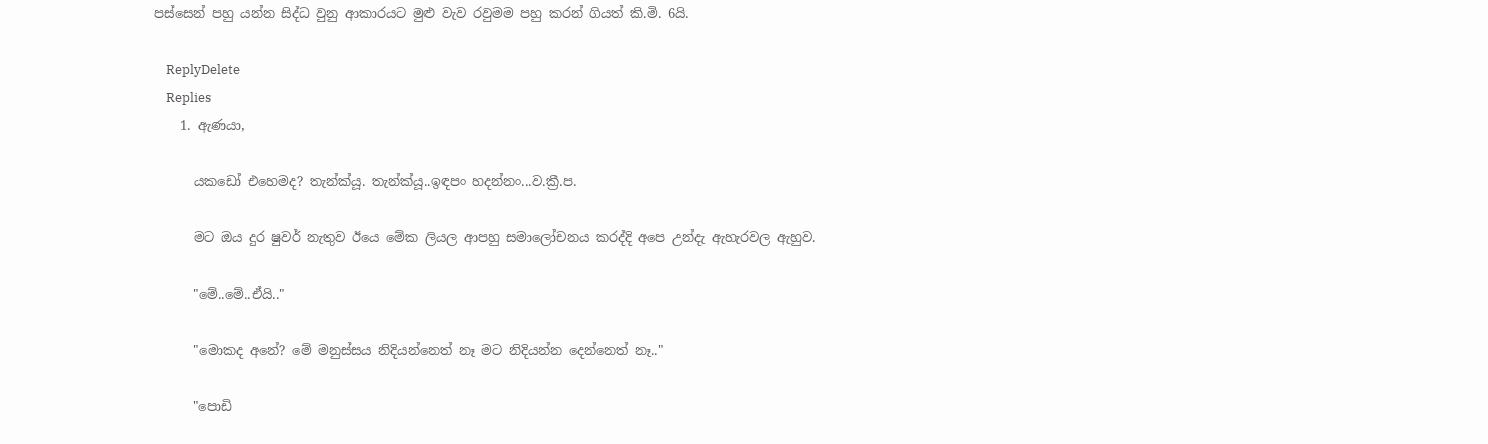පස්සෙන් පහු යන්න සිද්ධ වුනු ආකාරයට මුළු වැව රවුමම පහු කරන් ගියත් කි.මි. 6යි.

    ReplyDelete
    Replies
    1. ඇණයා,

      යකඩෝ එහෙමද? තැන්ක්යූ. තැන්ක්යූ..ඉඳපං හදන්නං...ව.ක්‍රී.ප.

      මට ඔය දුර ෂුවර් නැතුව ඊයෙ මේක ලියල ආපහු සමාලෝචනය කරද්දි අපෙ උන්දැ ඇහැරවල ඇහුව.

      "මේ..මේ..ඒයි.."

      "මොකද අනේ? මේ මනුස්සය නිදියන්නෙත් නෑ මට නිදියන්න දෙන්නෙත් නෑ.."

      "පොඩි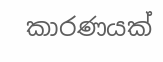කාරණයක්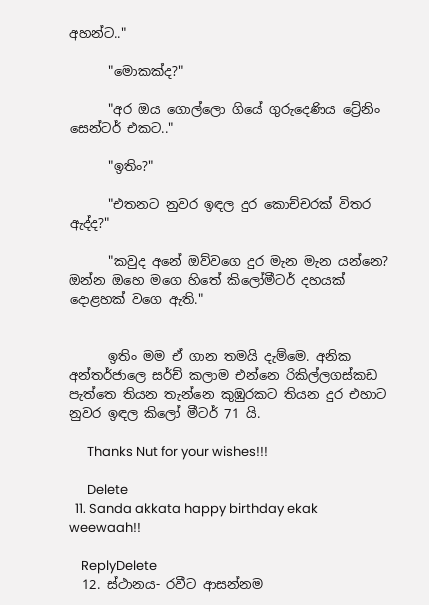අහන්ට.."

      "මොකක්ද?"

      "අර ඔය ගොල්ලො ගියේ ගුරුදෙණිය ට්‍රේනිං සෙන්ටර් එකට.."

      "ඉතිං?"

      "එතනට නුවර ඉඳල දුර කොච්චරක් විතර ඇද්ද?"

      "කවුද අනේ ඔව්වගෙ දුර මැන මැන යන්නෙ? ඔන්න ඔහෙ මගෙ හිතේ කිලෝමීටර් දහයක් දොළහක් වගෙ ඇති."


      ඉතිං මම ඒ ගාන තමයි දැම්මෙ. අනික අන්තර්ජාලෙ සර්ච් කලාම එන්නෙ රිකිල්ලගස්කඩ පැත්තෙ තියන තැන්නෙ කුඹුරකට තියන දුර එහාට නුවර ඉඳල කිලෝ මීටර් 71 යි.

      Thanks Nut for your wishes!!!

      Delete
  11. Sanda akkata happy birthday ekak weewaah!!

    ReplyDelete
  12. ස්ථානය- රවීට ආසන්නම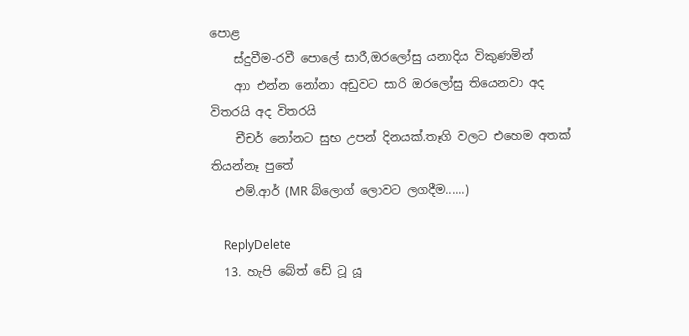පොළ
    ස්දුවීම-රවී පොලේ සාරී,ඔරලෝසු යනාදිය විකුණමින්
    ආා එන්න නෝනා අඩුවට සාරි ඔරලෝසු තියෙනවා අද විතරයි අද විතරයි
    චීචර් නෝනට සුභ උපන් දිනයක්.තෑගි වලට එහෙම අතක් තියන්නෑ පුතේ
    එම්.ආර් (MR බ්ලොග් ලොවට ලගදීම......)

    ReplyDelete
  13. හැපි බේත් ඩේ ටූ යූ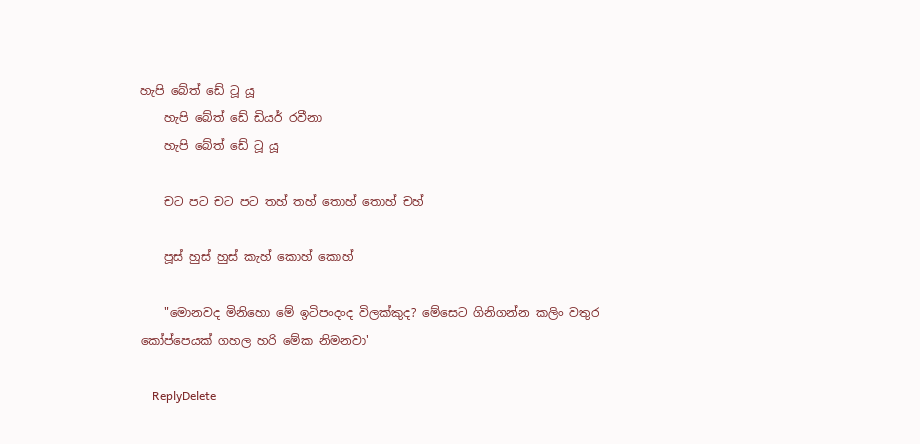හැපි බේත් ඩේ ටූ යූ
    හැපි බේත් ඩේ ඩියර් රවීනා
    හැපි බේත් ඩේ ටූ යූ

    චට පට චට පට තහ් තහ් තොහ් තොහ් චහ්

    පූස් හුස් හුස් කැහ් කොහ් කොහ්

    "මොනවද මිනිහො මේ ඉටිපංදංද විලක්කුද? මේසෙට ගිනිගන්න කලිං වතුර කෝප්පෙයක් ගහල හරි මේක නිමනවා'

    ReplyDelete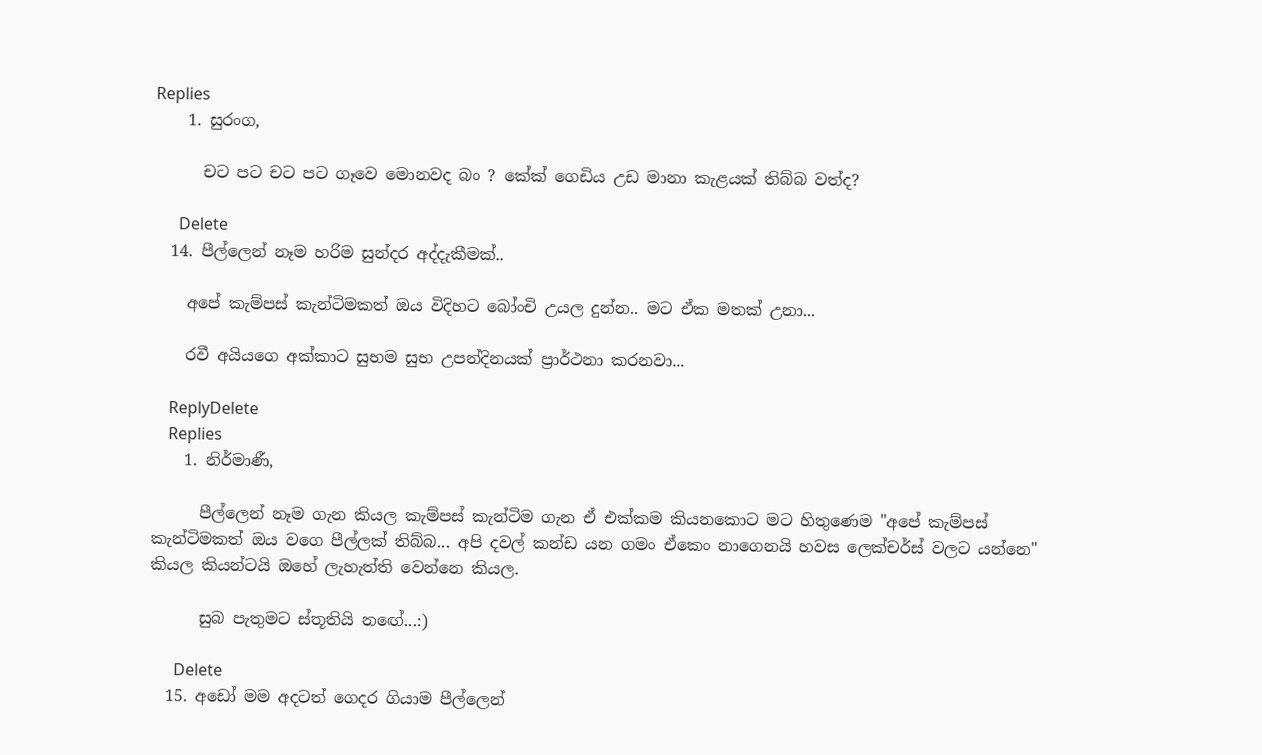Replies
    1. සුරංග,

      චට පට චට පට ගෑවෙ මොනවද බං ? කේක් ගෙඩිය උඩ මානා කැළයක් තිබ්බ වත්ද?

      Delete
  14. පීල්ලෙන් නෑම හරිම සුන්දර අද්දැකීමක්..

    අපේ කැම්පස් කැන්ටිමකත් ඔය විදිහට බෝංචි උයල දුන්න.. මට ඒක මතක් උනා...

    රවී අයියගෙ අක්කාට සුභම සුභ උපන්දිනයක් ප්‍රාර්ථනා කරනවා...

    ReplyDelete
    Replies
    1. නිර්මාණී,

      පීල්ලෙන් නෑම ගැන කියල කැම්පස් කැන්ටිම ගැන ඒ එක්කම කියනකොට මට හිතුණෙම "අපේ කැම්පස් කැන්ටිමකත් ඔය වගෙ පීල්ලක් තිබ්බ... අපි දවල් කන්ඩ යන ගමං ඒකෙං නාගෙනයි හවස ලෙක්චර්ස් වලට යන්නෙ" කියල කියන්ටයි ඔහේ ලැහැත්ති වෙන්නෙ කියල.

      සුබ පැතුමට ස්තූතියි නඟේ...:)

      Delete
  15. අඩෝ මම අදටත් ගෙදර ගියාම පීල්ලෙන්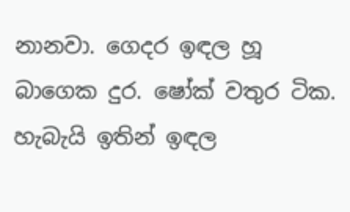නානවා. ගෙදර ඉඳල හූ බාගෙක දුර. ෂෝක් වතුර ටික. හැබැයි ඉතින් ඉඳල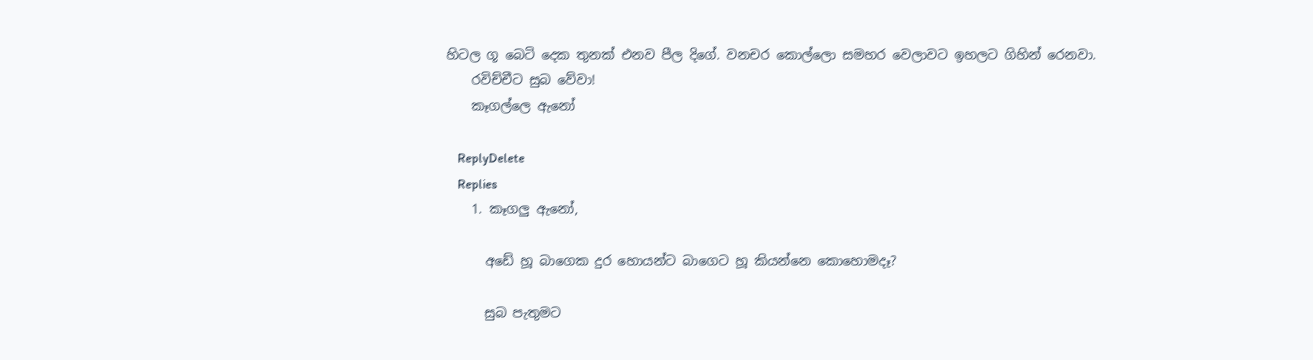හිටල ගූ බෙටි දෙක තුනක් එනව පීල දිගේ. වනචර කොල්ලො සමහර වෙලාවට ඉහලට ගිහින් රෙනවා.
    රවිච්චීට සුබ වේවා!
    කෑගල්ලෙ ඇනෝ

    ReplyDelete
    Replies
    1. කෑගලු ඇනෝ,

      අඩේ හූ බාගෙක දුර හොයන්ට බාගෙට හූ කියන්නෙ කොහොමදෑ?

      සුබ පැතුමට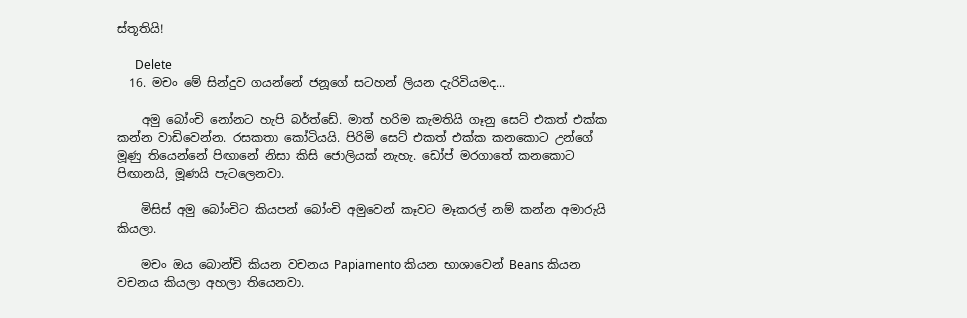ස්තූතියි!

      Delete
  16. මචං මේ සින්දුව ගයන්නේ ජනූගේ සටහන් ලියන දැරිවියමද...

    අමු බෝංචි නෝනට හැපි බර්ත්ඩේ. මාත් හරිම කැමතියි ගෑනු සෙට් එකත් එක්ක කන්න වාඩිවෙන්න. රසකතා කෝටියයි. පිරිමි සෙට් එකත් එක්ක කනකොට උන්ගේ මූණු තියෙන්නේ පිඟානේ නිසා කිසි ජොලියක් නැහැ. ඩෝප් මරගාතේ කනකොට පිඟානයි, මූණයි පැටලෙනවා.

    මිසිස් අමු බෝංචිට කියපන් බෝංචි අමුවෙන් කෑවට මෑකරල් නම් කන්න අමාරුයි කියලා.

    මචං ඔය බොන්චි කියන වචනය Papiamento කියන භාශාවෙන් Beans කියන වචනය කියලා අහලා තියෙනවා.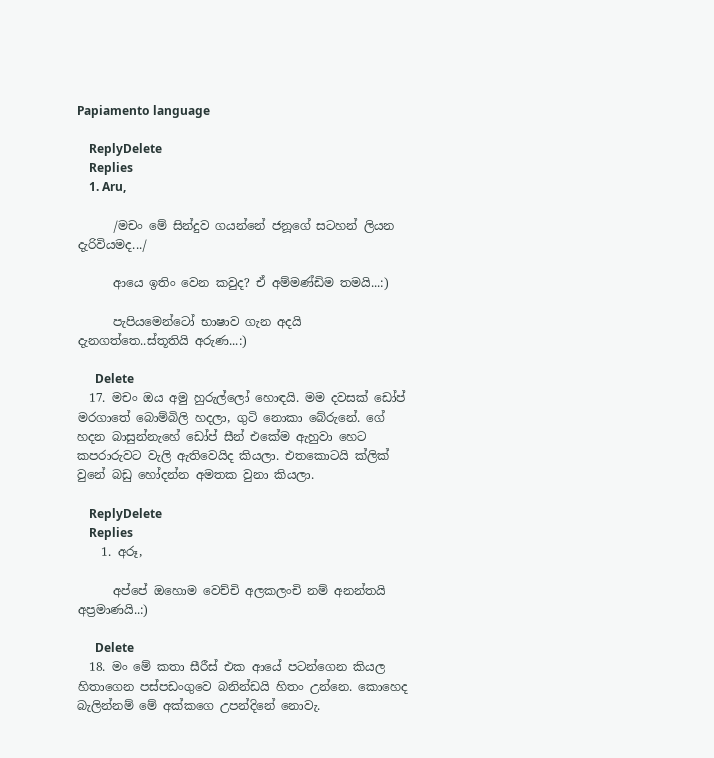Papiamento language

    ReplyDelete
    Replies
    1. Aru,

      /මචං මේ සින්දුව ගයන්නේ ජනූගේ සටහන් ලියන දැරිවියමද.../

      ආයෙ ඉතිං වෙන කවුද? ඒ අම්මණ්ඩිම තමයි...:)

      පැපියමෙන්ටෝ භාෂාව ගැන අදයි දැනගත්තෙ..ස්තූතියි අරුණ...:)

      Delete
  17. මචං ඔය අමු හුරුල්ලෝ හොඳයි. මම දවසක් ඩෝප් මරගාතේ බොම්බිලි හදලා, ගුටි නොකා බේරුනේ. ගේ හදන බාසුන්නැහේ ඩෝප් සීන් එකේම ඇහුවා හෙට කපරාරුවට වැලි ඇතිවෙයිද කියලා. එතකොටයි ක්ලික් වුනේ බඩු හෝදන්න අමතක වුනා කියලා.

    ReplyDelete
    Replies
    1. අරූ,

      අප්පේ ඔහොම වෙච්චි අලකලංචි නම් අනන්තයි අප්‍රමාණයි..:)

      Delete
  18. මං මේ කතා සීරීස් එක ආයේ පටන්ගෙන කියල හිතාගෙන පස්පඩංගුවෙ බනින්ඩයි හිතං උන්නෙ. කොහෙද බැලින්නම් මේ අක්කගෙ උපන්දිනේ නොවැ.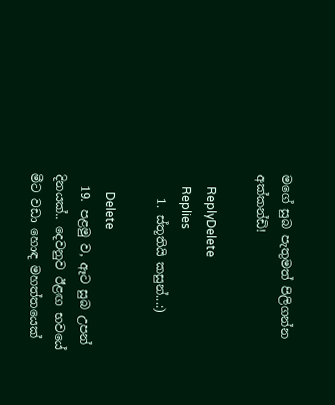මගේ සුබ පැතුමත් පිලිගන්න අක්කන්ඩි!

    ReplyDelete
    Replies
    1. ස්තූතියි කසුන්...:)

      Delete
  19. පළමු ව, ඈට සුබ උපන් දිනයක්.. දෙවනුව ඊළඟ භවයේ මීට වඩා හොඳ මහත්තයෙක්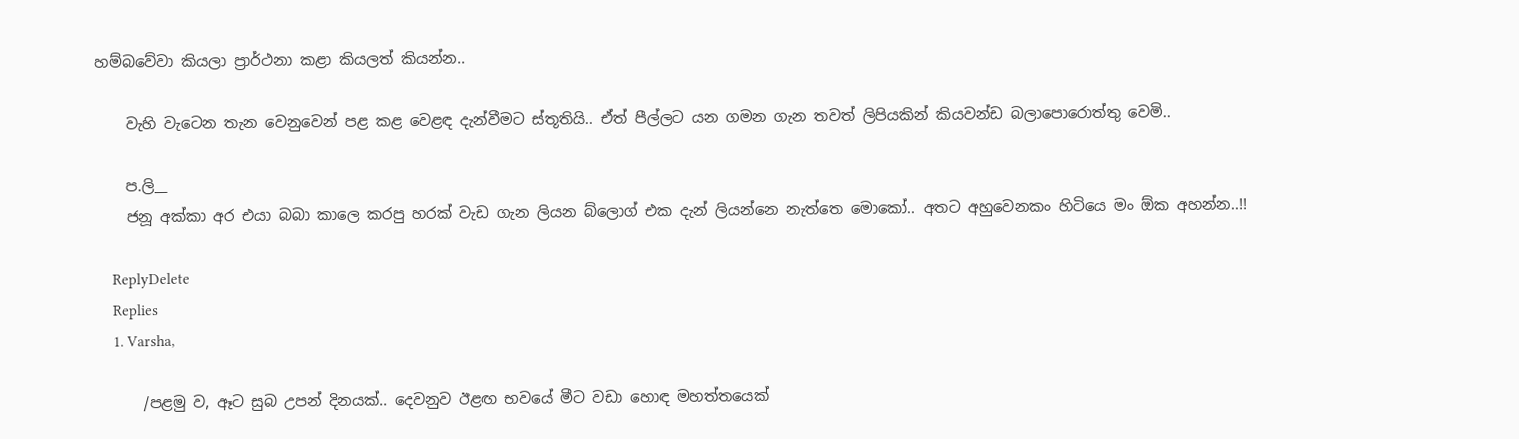හම්බවේවා කියලා ප්‍රාර්ථනා කළා කියලත් කියන්න..

    වැහි වැටෙන තැන වෙනුවෙන් පළ කළ වෙළඳ දැන්වීමට ස්තූතියි.. ඒත් පීල්ලට යන ගමන ගැන තවත් ලිපියකින් කියවන්ඩ බලාපොරොත්තු වෙමි..

    ප.ලි__
    ජනූ අක්කා අර එයා බබා කාලෙ කරපු හරක් වැඩ ගැන ලියන බ්ලොග් එක දැන් ලියන්නෙ නැත්තෙ මොකෝ.. අතට අහුවෙනකං හිටියෙ මං ඕක අහන්න..!!

    ReplyDelete
    Replies
    1. Varsha,

      /පළමු ව, ඈට සුබ උපන් දිනයක්.. දෙවනුව ඊළඟ භවයේ මීට වඩා හොඳ මහත්තයෙක්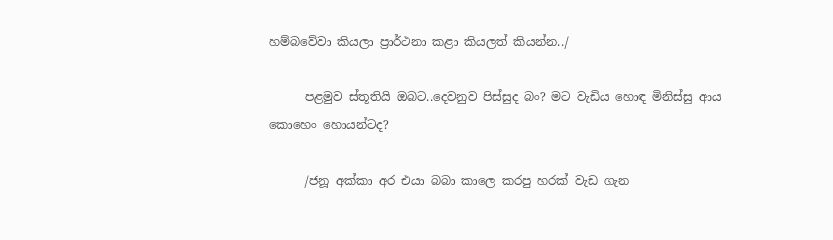හම්බවේවා කියලා ප්‍රාර්ථනා කළා කියලත් කියන්න../

      පළමුව ස්තූතියි ඔබට..දෙවනුව පිස්සුද බං? මට වැඩිය හොඳ මිනිස්සු ආය කොහෙං හොයන්ටද?

      /ජනූ අක්කා අර එයා බබා කාලෙ කරපු හරක් වැඩ ගැන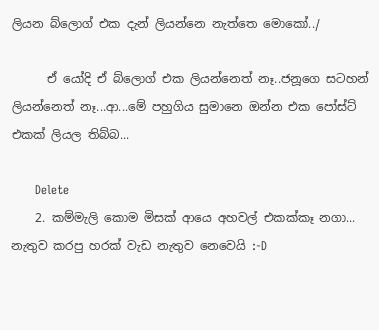ලියන බ්ලොග් එක දැන් ලියන්නෙ නැත්තෙ මොකෝ../

      ඒ යෝදි ඒ බ්ලොග් එක ලියන්නෙත් නෑ..ජනූගෙ සටහන් ලියන්නෙත් නෑ...ආ...මේ පහුගිය සුමානෙ ඔන්න එක පෝස්ට් එකක් ලියල තිබ්බ...

      Delete
    2. කම්මැලි කොම මිසක් ආයෙ අහවල් එකක්කෑ නගා... නැතුව කරපු හරක් වැඩ නැතුව නෙවෙයි :-D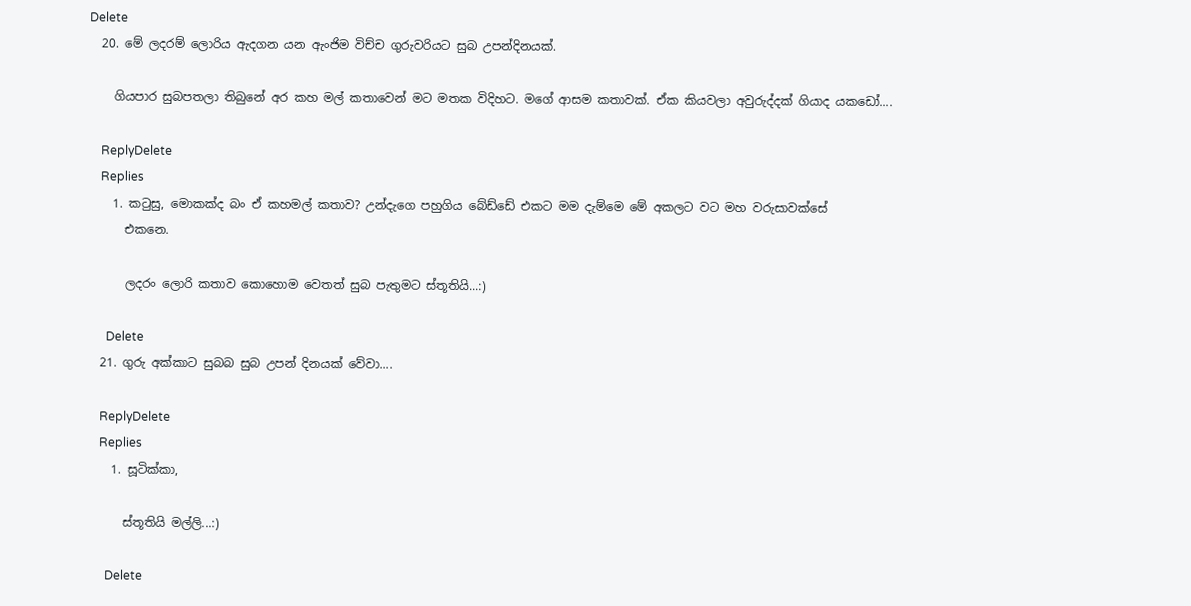Delete
  20. මේ ලදරම් ලොරිය ඇදගන යන ඇංජිම විච්ච ගුරුවරියට සුබ උපන්දිනයක්.

    ගියපාර සුබපතලා තිබුනේ අර කහ මල් කතාවෙන් මට මතක විදිහට. මගේ ආසම කතාවක්. ඒක කියවලා අවුරුද්දක් ගියාද යකඩෝ....

    ReplyDelete
    Replies
    1. කටුසු, මොකක්ද බං ඒ කහමල් කතාව? උන්දැගෙ පහුගිය බේඩ්ඩේ එකට මම දැම්මෙ මේ අකලට වට මහ වරුසාවක්සේ
      එකනෙ.

      ලදරං ලොරි කතාව කොහොම වෙතත් සුබ පැතුමට ස්තූතියි...:)

      Delete
  21. ගුරු අක්කාට සුබබ සුබ උපන් දිනයක් වේවා....

    ReplyDelete
    Replies
    1. සූටික්කා,

      ස්තූතියි මල්ලි...:)

      Delete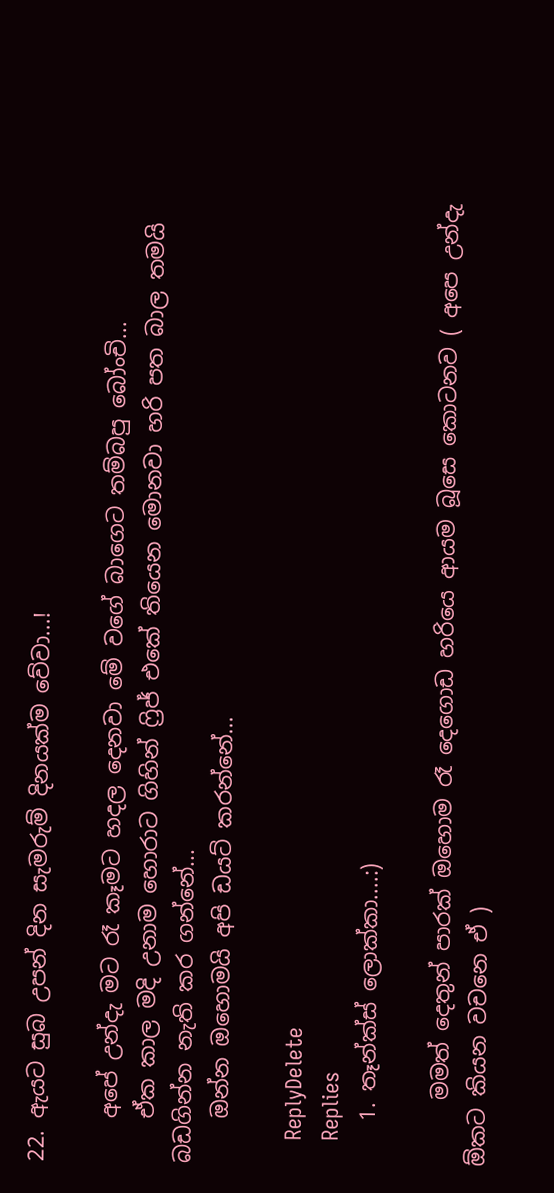22. ඇයට සුබ උපන් දින සැමරුම් දිනයක්ම වේවා...!

    අපේ උන්දැ මට රෑ කෑමට හදල දෙනවා මේ වගේ බාගෙට තම්බපු බෝංචි...
    ඒක කාල මදි උනාම හොරාට ගිහින් ෆ්‍රිජ් එකේ තියෙන මොනවා හරි පත බාල තමයි බඩගින්න නැති කර ගන්නේ...
    ඔන්න ඔහොමයි අපි ඩයට් කරන්නේ...

    ReplyDelete
    Replies
    1. තෑන්ක්ස් ලොක්කා....:)

      මමත් දෙතුන් පාරක් ඔහොම රෑ දෙගොඩ හරියෙ ආයම බූසෙ කොටනව ( අපෙ උන්දැ ඕකට කියන වචනෙ ඒ )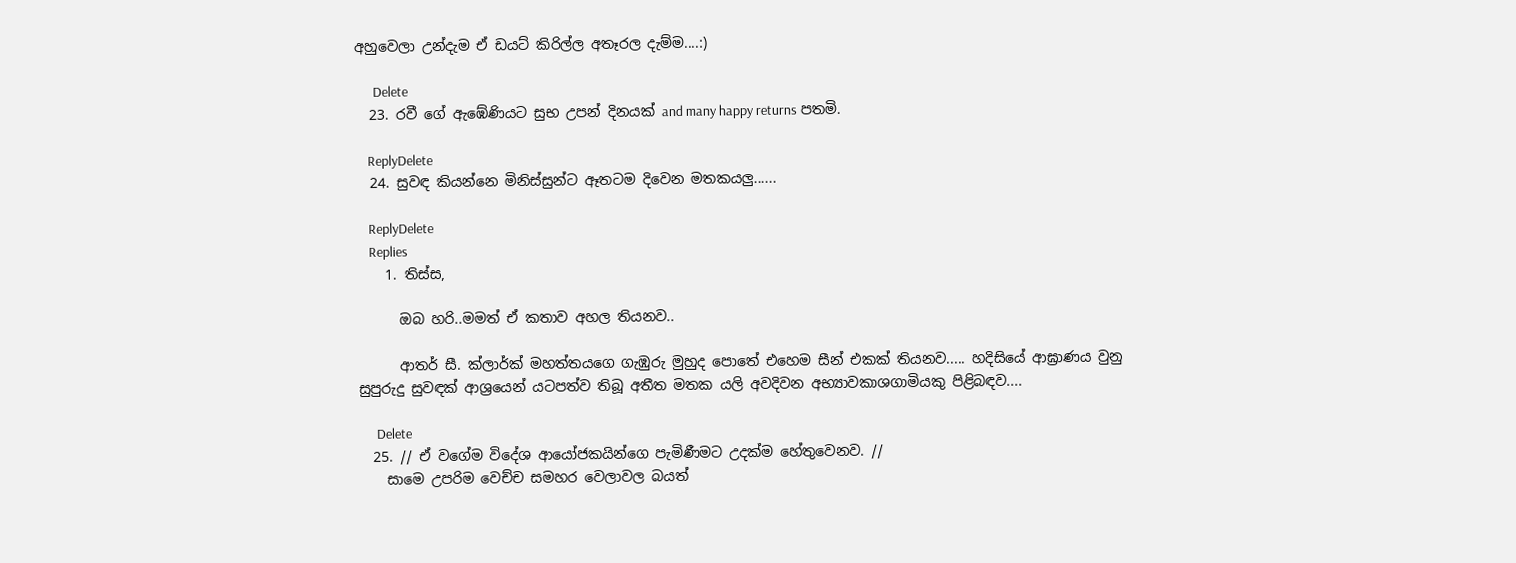අහුවෙලා උන්දැම ඒ ඩයට් කිරිල්ල අතෑරල දැම්ම....:)

      Delete
  23. රවී ගේ ඇඹේණියට සුභ උපන් දිනයක් and many happy returns පතමි.

    ReplyDelete
  24. සුවඳ කියන්නෙ මිනිස්සුන්ට ඈතටම දිවෙන මතකයලු......

    ReplyDelete
    Replies
    1. තිස්ස,

      ඔබ හරි..මමත් ඒ කතාව අහල තියනව..

      ආතර් සී. ක්ලාර්ක් මහත්තයගෙ ගැඹුරු මුහුද පොතේ එහෙම සීන් එකක් තියනව..... හදිසියේ ආඝ්‍රාණය වුනු සුපුරුදු සුවඳක් ආශ්‍රයෙන් යටපත්ව තිබූ අතීත මතක යලි අවදිවන අභ්‍යාවකාශගාමියකු පිළිබඳව....

      Delete
  25. // ඒ වගේම විදේශ ආයෝජකයින්ගෙ පැමිණීමට උදක්ම හේතුවෙනව. //
    සාමෙ උපරිම වෙච්ච සමහර වෙලාවල බයත්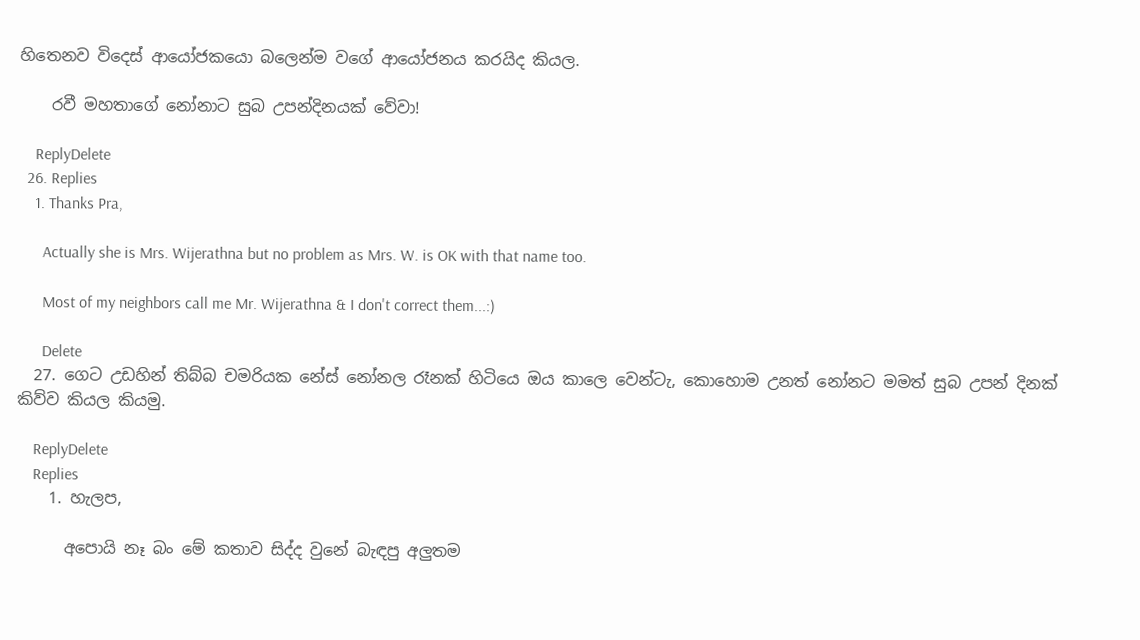හිතෙනව විදෙස් ආයෝජකයො බලෙන්ම වගේ ආයෝජනය කරයිද කියල.

    රවී මහතාගේ නෝනාට සුබ උපන්දිනයක් වේවා!

    ReplyDelete
  26. Replies
    1. Thanks Pra,

      Actually she is Mrs. Wijerathna but no problem as Mrs. W. is OK with that name too.

      Most of my neighbors call me Mr. Wijerathna & I don't correct them...:)

      Delete
  27. ගෙට උඩහින් තිබ්බ චමරියක නේස් නෝනල රෑනක් හිටියෙ ඔය කාලෙ වෙන්ටැ, කොහොම උනත් නෝනට මමත් සුබ උපන් දිනක් කිව්ව කියල කියමු.

    ReplyDelete
    Replies
    1. හැලප,

      අපොයි නෑ බං මේ කතාව සිද්ද වුනේ බැඳපු අලුතම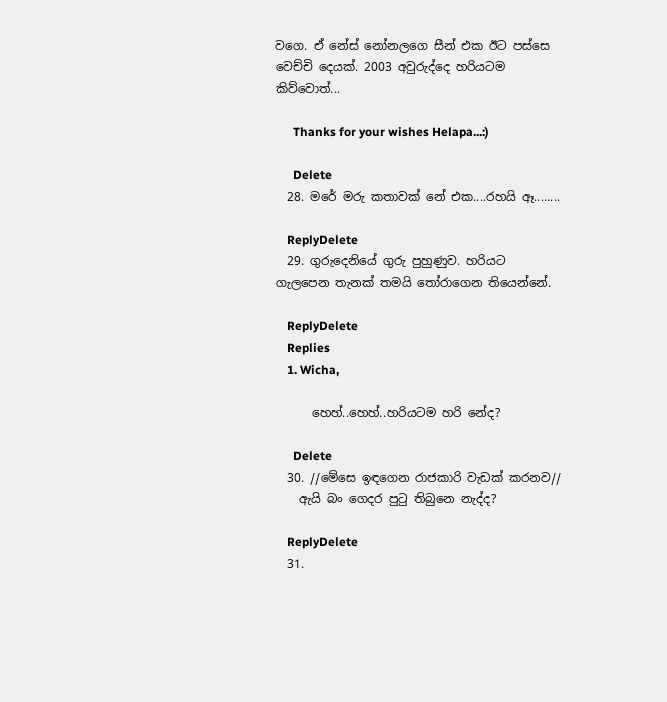වගෙ. ඒ නේස් නෝනලගෙ සීන් එක ඊට පස්සෙ වෙච්චි දෙයක්. 2003 අවුරුද්දෙ හරියටම කිව්වොත්...

      Thanks for your wishes Helapa...:)

      Delete
  28. මරේ මරු කතාවක් නේ එක....රහයි ඈ........

    ReplyDelete
  29. ගුරුදෙනියේ ගුරු පුහුණුව. හරියට ගැලපෙන තැනක් තමයි තෝරාගෙන තියෙන්නේ.

    ReplyDelete
    Replies
    1. Wicha,

      හෙහ්..හෙහ්..හරියටම හරි නේද?

      Delete
  30. //මේසෙ ඉඳගෙන රාජකාරි වැඩක් කරනව//
    ඇයි බං ගෙදර පුටු තිබුනෙ නැද්ද?

    ReplyDelete
  31.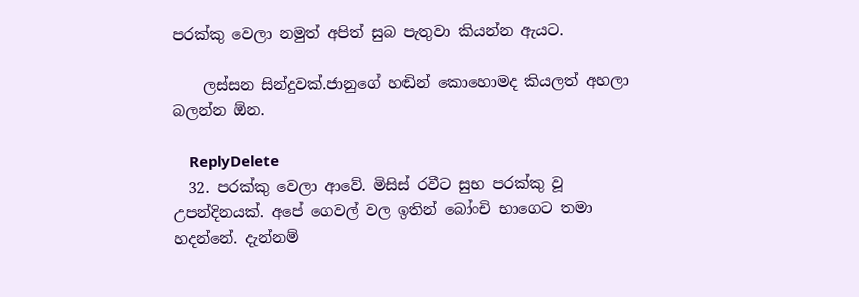පරක්කු වෙලා නමුත් අපිත් සුබ පැතුවා කියන්න ඇයට.

    ලස්සන සින්දුවක්.ජානුගේ හඬින් කොහොමද කියලත් අහලා බලන්න ඕන.

    ReplyDelete
  32. පරක්කු වෙලා ආවේ. මිසිස් රවීට සුභ පරක්කු වූ උපන්දිනයක්. අපේ ගෙවල් වල ඉතින් බෝංචි භාගෙට තමා හදන්නේ. දැන්නම්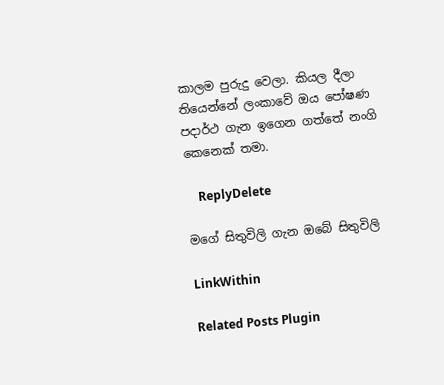කාලම පුරුදු වෙලා. කියල දීලා තියෙන්නේ ලංකාවේ ඔය පෝෂණ පදාර්ථ ගැන ඉගෙන ගත්තේ නංගි කෙනෙක් තමා.

    ReplyDelete

මගේ සිතුවිලි ගැන ඔබේ සිතුවිලි

LinkWithin

Related Posts Plugin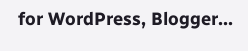for WordPress, Blogger...